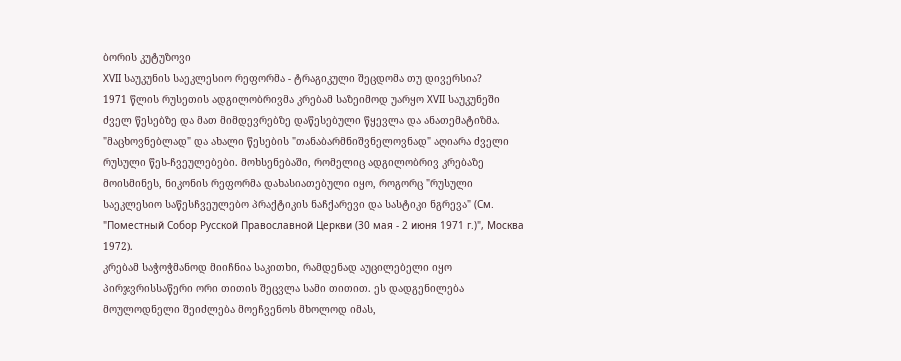ბორის კუტუზოვი
XVII საუკუნის საეკლესიო რეფორმა - ტრაგიკული შეცდომა თუ დივერსია?
1971 წლის რუსეთის ადგილობრივმა კრებამ საზეიმოდ უარყო XVII საუკუნეში ძველ წესებზე და მათ მიმდევრებზე დაწესებული წყევლა და ანათემატიზმა. "მაცხოვნებლად" და ახალი წესების "თანაბარმნიშვნელოვნად" აღიარა ძველი რუსული წეს-ჩვეულებები. მოხსენებაში, რომელიც ადგილობრივ კრებაზე მოისმინეს, ნიკონის რეფორმა დახასიათებული იყო, როგორც "რუსული საეკლესიო საწესჩვეულებო პრაქტიკის ნაჩქარევი და სასტიკი ნგრევა" (См. "Поместный Собор Русской Православной Церкви (30 мая - 2 июня 1971 г.)", Москва 1972).
კრებამ საჭოჭმანოდ მიიჩნია საკითხი, რამდენად აუცილებელი იყო პირჯვრისსაწერი ორი თითის შეცვლა სამი თითით. ეს დადგენილება მოულოდნელი შეიძლება მოეჩვენოს მხოლოდ იმას,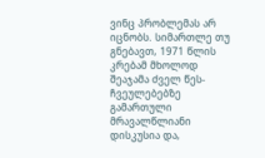ვინც პრობლემას არ იცნობს. სიმართლე თუ გნებავთ, 1971 წლის კრებამ მხოლოდ შეაჯამა ძველ წეს-ჩვეულებებზე გამართული მრავალწლიანი დისკუსია და,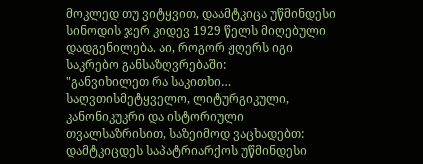მოკლედ თუ ვიტყვით, დაამტკიცა უწმინდესი სინოდის ჯერ კიდევ 1929 წელს მიღებული დადგენილება. აი, როგორ ჟღერს იგი საკრებო განსაზღვრებაში:
"განვიხილეთ რა საკითხი… საღვთისმეტყველო, ლიტურგიკული, კანონიკუკრი და ისტორიული თვალსაზრისით, საზეიმოდ ვაცხადებთ:
დამტკიცდეს საპატრიარქოს უწმინდესი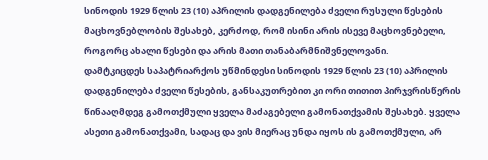სინოდის 1929 წლის 23 (10) აპრილის დადგენილება ძველი რუსული წესების მაცხოვნებლობის შესახებ, კერძოდ, რომ ისინი არის ისევე მაცხოვნებელი, როგორც ახალი წესები და არის მათი თანაბარმნიშვნელოვანი.
დამტკიცდეს საპატრიარქოს უწმინდესი სინოდის 1929 წლის 23 (10) აპრილის დადგენილება ძველი წესების, განსაკუთრებით კი ორი თითით პირჯვრისწერის წინააღმდეგ გამოთქმული ყველა მაძაგებელი გამონათქვამის შესახებ. ყველა ასეთი გამონათქვამი, სადაც და ვის მიერაც უნდა იყოს ის გამოთქმული, არ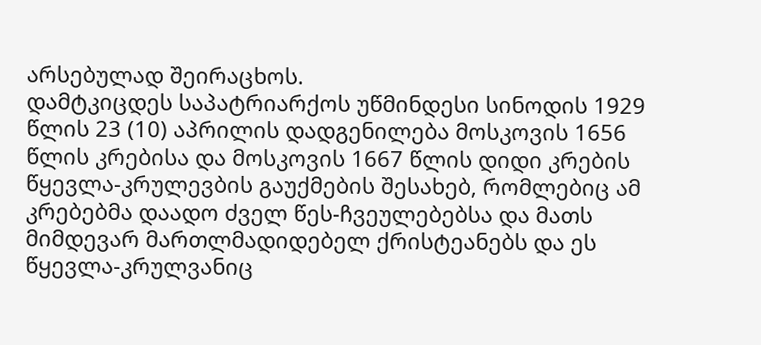არსებულად შეირაცხოს.
დამტკიცდეს საპატრიარქოს უწმინდესი სინოდის 1929 წლის 23 (10) აპრილის დადგენილება მოსკოვის 1656 წლის კრებისა და მოსკოვის 1667 წლის დიდი კრების წყევლა-კრულევბის გაუქმების შესახებ, რომლებიც ამ კრებებმა დაადო ძველ წეს-ჩვეულებებსა და მათს მიმდევარ მართლმადიდებელ ქრისტეანებს და ეს წყევლა-კრულვანიც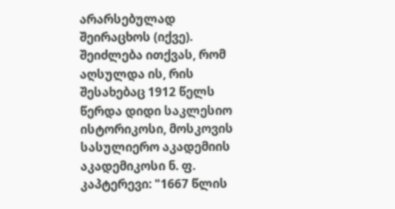არარსებულად შეირაცხოს (იქვე).
შეიძლება ითქვას, რომ აღსულდა ის, რის შესახებაც 1912 წელს წერდა დიდი საკლესიო ისტორიკოსი, მოსკოვის სასულიერო აკადემიის აკადემიკოსი ნ. ფ. კაპტერევი: "1667 წლის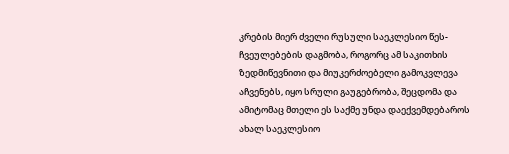კრების მიერ ძველი რუსული საეკლესიო წეს-ჩვეულებების დაგმობა, როგორც ამ საკითხის ზედმიწევნითი და მიუკერძოებელი გამოკვლევა აჩვენებს, იყო სრული გაუგებრობა, შეცდომა და ამიტომაც მთელი ეს საქმე უნდა დაექვემდებაროს ახალ საეკლესიო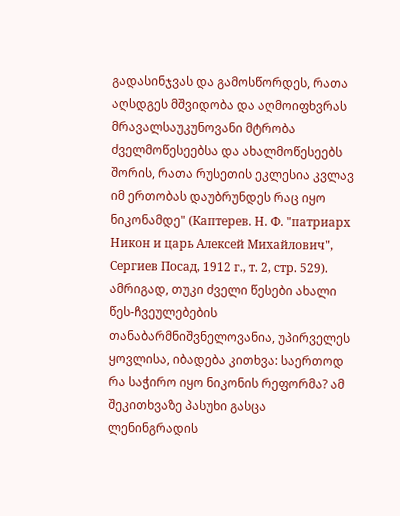გადასინჯვას და გამოსწორდეს, რათა აღსდგეს მშვიდობა და აღმოიფხვრას მრავალსაუკუნოვანი მტრობა ძველმოწესეებსა და ახალმოწესეებს შორის, რათა რუსეთის ეკლესია კვლავ იმ ერთობას დაუბრუნდეს რაც იყო ნიკონამდე" (Каптерев. Н. Ф. "патриарх Никон и царь Алексей Михайлович", Сергиев Посад, 1912 г., т. 2, стр. 529).
ამრიგად, თუკი ძველი წესები ახალი წეს-ჩვეულებების თანაბარმნიშვნელოვანია, უპირველეს ყოვლისა, იბადება კითხვა: საერთოდ რა საჭირო იყო ნიკონის რეფორმა? ამ შეკითხვაზე პასუხი გასცა ლენინგრადის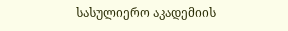სასულიერო აკადემიის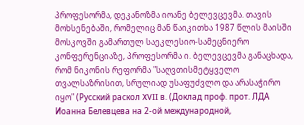პროფესორმა, დეკანოზმა იოანე ბელევცევმა. თავის მოხსენებაში, რომელიც მან წაიკითხა 1987 წლის მაისში მოსკოვში გამართულ საეკლესიო-სამეცნიერო კონფერენციაზე, პროფესორმა ი. ბელევცევმა განაცხადა, რომ ნიკონის რეფორმა "საღვთისმეტყველო თვალსაზრისით, სრულიად უსაფუძვლო და არასაჭირო იყო" (Русский раскол XVII в. (Доклад проф. прот. ЛДА Иоанна Белевцева на 2-ой международной,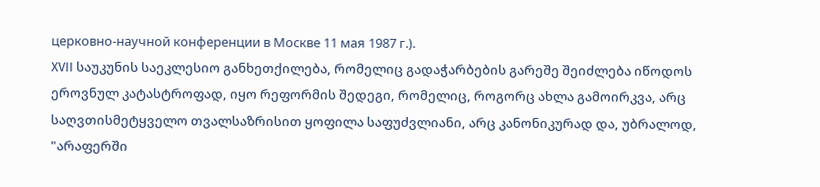церковно-научной конференции в Москве 11 мая 1987 г.).
XVII საუკუნის საეკლესიო განხეთქილება, რომელიც გადაჭარბების გარეშე შეიძლება იწოდოს ეროვნულ კატასტროფად, იყო რეფორმის შედეგი, რომელიც, როგორც ახლა გამოირკვა, არც საღვთისმეტყველო თვალსაზრისით ყოფილა საფუძვლიანი, არც კანონიკურად და, უბრალოდ, "არაფერში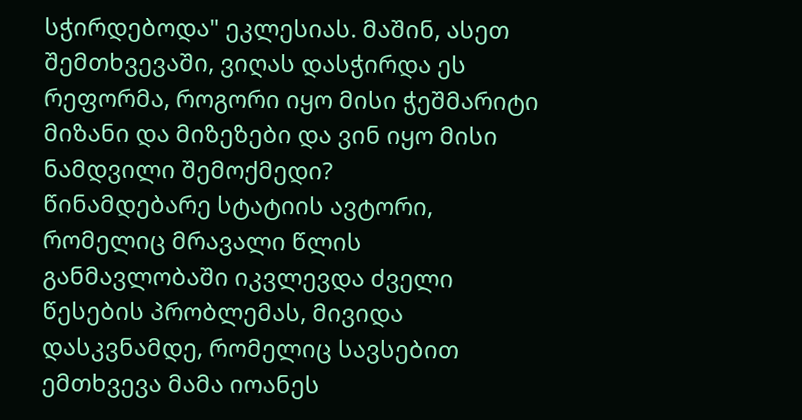სჭირდებოდა" ეკლესიას. მაშინ, ასეთ შემთხვევაში, ვიღას დასჭირდა ეს რეფორმა, როგორი იყო მისი ჭეშმარიტი მიზანი და მიზეზები და ვინ იყო მისი ნამდვილი შემოქმედი?
წინამდებარე სტატიის ავტორი, რომელიც მრავალი წლის განმავლობაში იკვლევდა ძველი წესების პრობლემას, მივიდა დასკვნამდე, რომელიც სავსებით ემთხვევა მამა იოანეს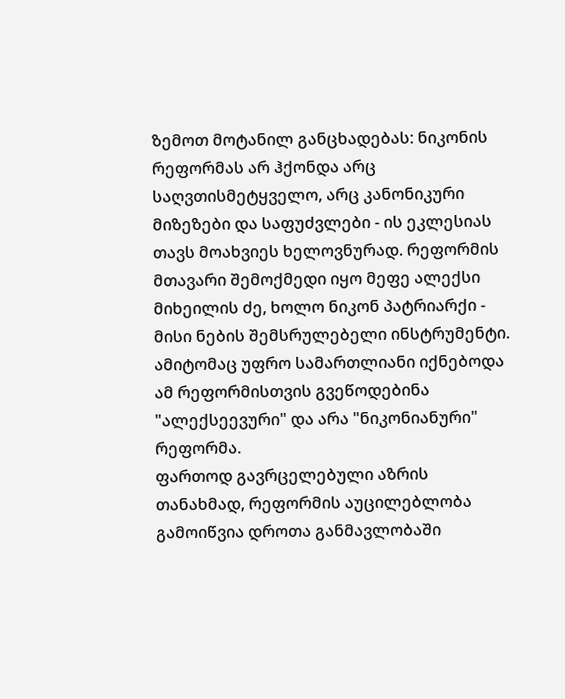ზემოთ მოტანილ განცხადებას: ნიკონის რეფორმას არ ჰქონდა არც საღვთისმეტყველო, არც კანონიკური მიზეზები და საფუძვლები - ის ეკლესიას თავს მოახვიეს ხელოვნურად. რეფორმის მთავარი შემოქმედი იყო მეფე ალექსი მიხეილის ძე, ხოლო ნიკონ პატრიარქი - მისი ნების შემსრულებელი ინსტრუმენტი. ამიტომაც უფრო სამართლიანი იქნებოდა ამ რეფორმისთვის გვეწოდებინა "ალექსეევური" და არა "ნიკონიანური" რეფორმა.
ფართოდ გავრცელებული აზრის თანახმად, რეფორმის აუცილებლობა გამოიწვია დროთა განმავლობაში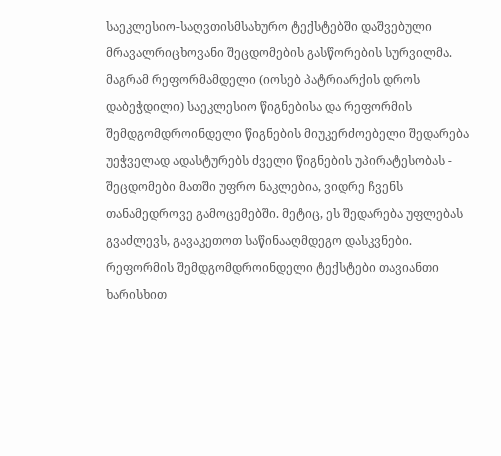საეკლესიო-საღვთისმსახურო ტექსტებში დაშვებული მრავალრიცხოვანი შეცდომების გასწორების სურვილმა. მაგრამ რეფორმამდელი (იოსებ პატრიარქის დროს დაბეჭდილი) საეკლესიო წიგნებისა და რეფორმის შემდგომდროინდელი წიგნების მიუკერძოებელი შედარება უეჭველად ადასტურებს ძველი წიგნების უპირატესობას - შეცდომები მათში უფრო ნაკლებია, ვიდრე ჩვენს თანამედროვე გამოცემებში. მეტიც, ეს შედარება უფლებას გვაძლევს, გავაკეთოთ საწინააღმდეგო დასკვნები.
რეფორმის შემდგომდროინდელი ტექსტები თავიანთი ხარისხით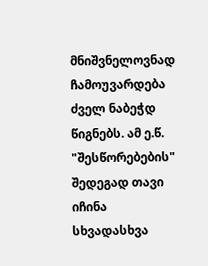მნიშვნელოვნად ჩამოუვარდება ძველ ნაბეჭდ წიგნებს. ამ ე.წ. "შესწორებების" შედეგად თავი იჩინა სხვადასხვა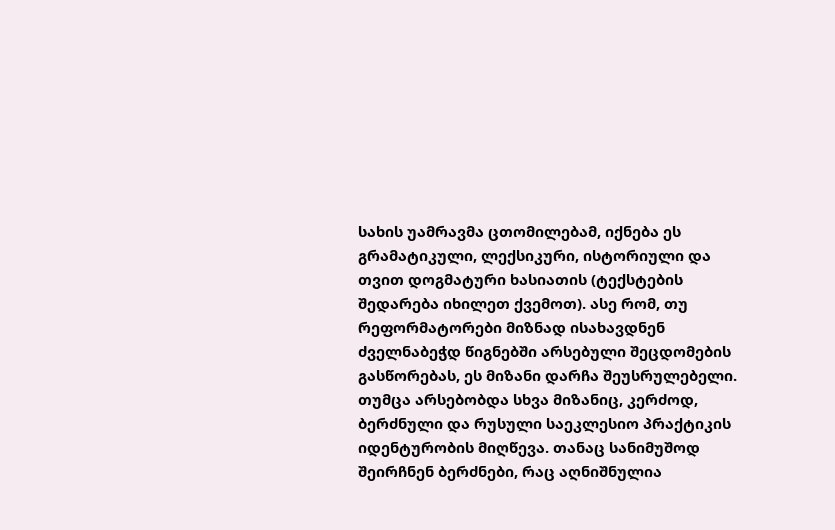სახის უამრავმა ცთომილებამ, იქნება ეს გრამატიკული, ლექსიკური, ისტორიული და თვით დოგმატური ხასიათის (ტექსტების შედარება იხილეთ ქვემოთ). ასე რომ, თუ რეფორმატორები მიზნად ისახავდნენ ძველნაბეჭდ წიგნებში არსებული შეცდომების გასწორებას, ეს მიზანი დარჩა შეუსრულებელი. თუმცა არსებობდა სხვა მიზანიც, კერძოდ, ბერძნული და რუსული საეკლესიო პრაქტიკის იდენტურობის მიღწევა. თანაც სანიმუშოდ შეირჩნენ ბერძნები, რაც აღნიშნულია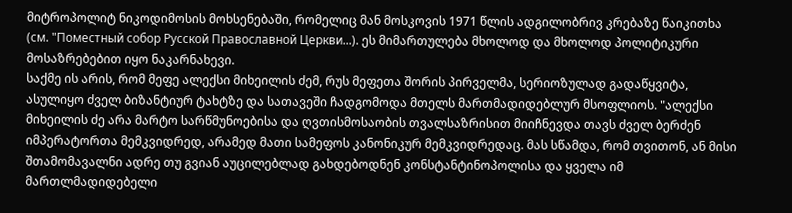მიტროპოლიტ ნიკოდიმოსის მოხსენებაში, რომელიც მან მოსკოვის 1971 წლის ადგილობრივ კრებაზე წაიკითხა (см. "Поместный собор Русской Православной Церкви...). ეს მიმართულება მხოლოდ და მხოლოდ პოლიტიკური მოსაზრებებით იყო ნაკარნახევი.
საქმე ის არის, რომ მეფე ალექსი მიხეილის ძემ, რუს მეფეთა შორის პირველმა, სერიოზულად გადაწყვიტა, ასულიყო ძველ ბიზანტიურ ტახტზე და სათავეში ჩადგომოდა მთელს მართმადიდებლურ მსოფლიოს. "ალექსი მიხეილის ძე არა მარტო სარწმუნოებისა და ღვთისმოსაობის თვალსაზრისით მიიჩნევდა თავს ძველ ბერძენ იმპერატორთა მემკვიდრედ, არამედ მათი სამეფოს კანონიკურ მემკვიდრედაც. მას სწამდა, რომ თვითონ, ან მისი შთამომავალნი ადრე თუ გვიან აუცილებლად გახდებოდნენ კონსტანტინოპოლისა და ყველა იმ მართლმადიდებელი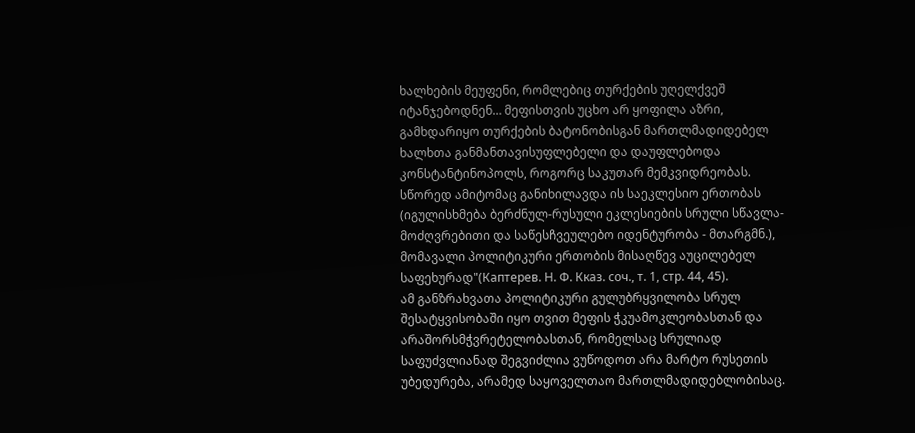ხალხების მეუფენი, რომლებიც თურქების უღელქვეშ იტანჯებოდნენ… მეფისთვის უცხო არ ყოფილა აზრი, გამხდარიყო თურქების ბატონობისგან მართლმადიდებელ ხალხთა განმანთავისუფლებელი და დაუფლებოდა კონსტანტინოპოლს, როგორც საკუთარ მემკვიდრეობას. სწორედ ამიტომაც განიხილავდა ის საეკლესიო ერთობას (იგულისხმება ბერძნულ-რუსული ეკლესიების სრული სწავლა-მოძღვრებითი და საწესჩვეულებო იდენტურობა - მთარგმნ.), მომავალი პოლიტიკური ერთობის მისაღწევ აუცილებელ საფეხურად"(Каптерев. Н. Ф. Кказ. соч., т. 1, стр. 44, 45).
ამ განზრახვათა პოლიტიკური გულუბრყვილობა სრულ შესატყვისობაში იყო თვით მეფის ჭკუამოკლეობასთან და არაშორსმჭვრეტელობასთან, რომელსაც სრულიად საფუძვლიანად შეგვიძლია ვუწოდოთ არა მარტო რუსეთის უბედურება, არამედ საყოველთაო მართლმადიდებლობისაც.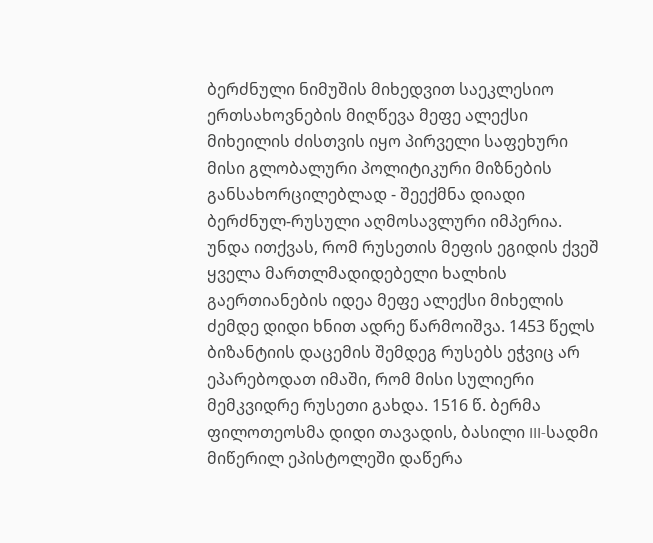ბერძნული ნიმუშის მიხედვით საეკლესიო ერთსახოვნების მიღწევა მეფე ალექსი მიხეილის ძისთვის იყო პირველი საფეხური მისი გლობალური პოლიტიკური მიზნების განსახორცილებლად - შეექმნა დიადი ბერძნულ-რუსული აღმოსავლური იმპერია.
უნდა ითქვას, რომ რუსეთის მეფის ეგიდის ქვეშ ყველა მართლმადიდებელი ხალხის გაერთიანების იდეა მეფე ალექსი მიხელის ძემდე დიდი ხნით ადრე წარმოიშვა. 1453 წელს ბიზანტიის დაცემის შემდეგ რუსებს ეჭვიც არ ეპარებოდათ იმაში, რომ მისი სულიერი მემკვიდრე რუსეთი გახდა. 1516 წ. ბერმა ფილოთეოსმა დიდი თავადის, ბასილი III-სადმი მიწერილ ეპისტოლეში დაწერა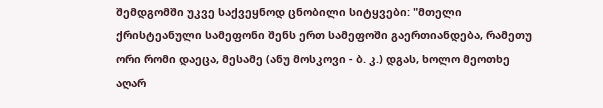შემდგომში უკვე საქვეყნოდ ცნობილი სიტყვები: "მთელი ქრისტეანული სამეფონი შენს ერთ სამეფოში გაერთიანდება, რამეთუ ორი რომი დაეცა, მესამე (ანუ მოსკოვი - ბ. კ.) დგას, ხოლო მეოთხე აღარ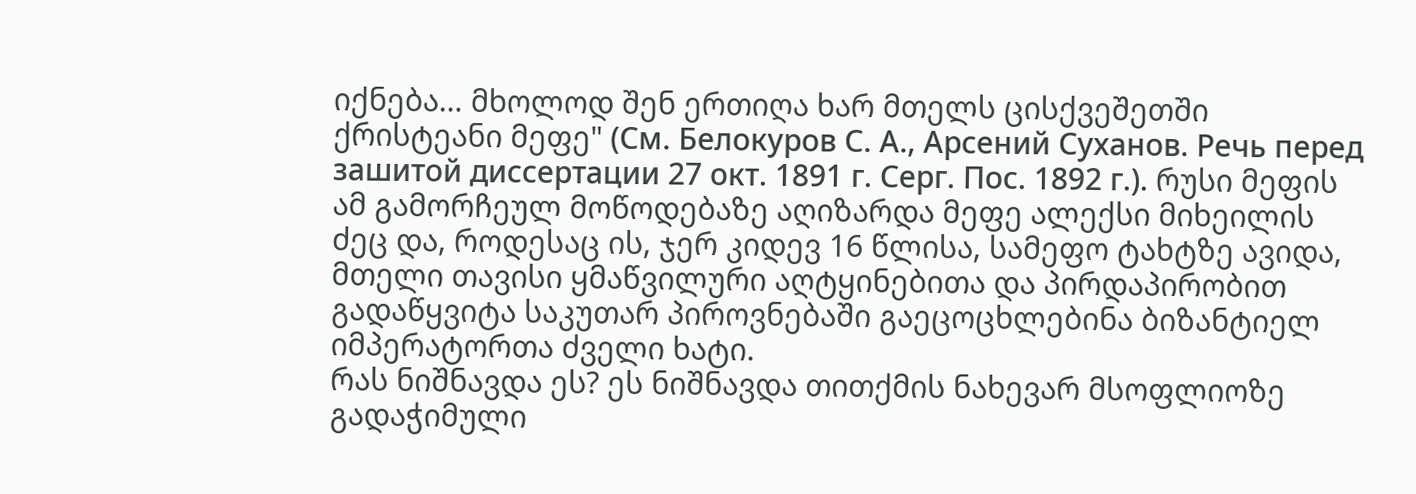იქნება… მხოლოდ შენ ერთიღა ხარ მთელს ცისქვეშეთში ქრისტეანი მეფე" (См. Белокуров С. А., Арсений Суханов. Речь перед зашитой диссертации 27 окт. 1891 г. Серг. Пос. 1892 г.). რუსი მეფის ამ გამორჩეულ მოწოდებაზე აღიზარდა მეფე ალექსი მიხეილის ძეც და, როდესაც ის, ჯერ კიდევ 16 წლისა, სამეფო ტახტზე ავიდა, მთელი თავისი ყმაწვილური აღტყინებითა და პირდაპირობით გადაწყვიტა საკუთარ პიროვნებაში გაეცოცხლებინა ბიზანტიელ იმპერატორთა ძველი ხატი.
რას ნიშნავდა ეს? ეს ნიშნავდა თითქმის ნახევარ მსოფლიოზე გადაჭიმული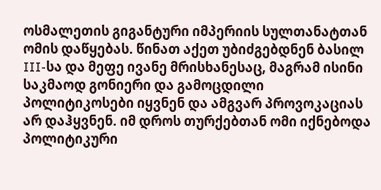ოსმალეთის გიგანტური იმპერიის სულთანატთან ომის დაწყებას. წინათ აქეთ უბიძგებდნენ ბასილ III-სა და მეფე ივანე მრისხანესაც, მაგრამ ისინი საკმაოდ გონიერი და გამოცდილი პოლიტიკოსები იყვნენ და ამგვარ პროვოკაციას არ დაჰყვნენ. იმ დროს თურქებთან ომი იქნებოდა პოლიტიკური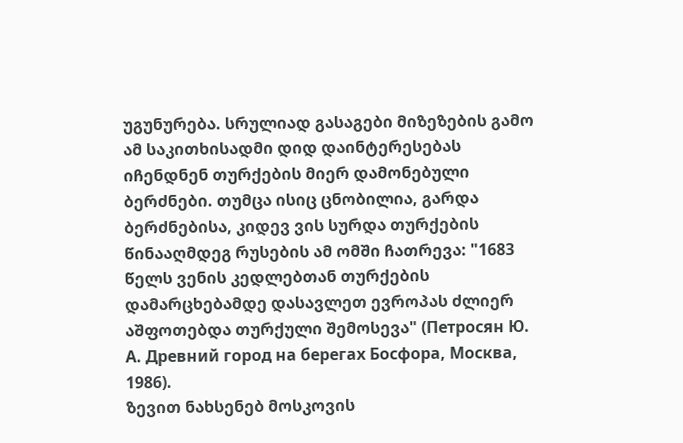უგუნურება. სრულიად გასაგები მიზეზების გამო ამ საკითხისადმი დიდ დაინტერესებას იჩენდნენ თურქების მიერ დამონებული ბერძნები. თუმცა ისიც ცნობილია, გარდა ბერძნებისა, კიდევ ვის სურდა თურქების წინააღმდეგ რუსების ამ ომში ჩათრევა: "1683 წელს ვენის კედლებთან თურქების დამარცხებამდე დასავლეთ ევროპას ძლიერ აშფოთებდა თურქული შემოსევა" (Петросян Ю. А. Древний город на берегах Босфора, Москва, 1986).
ზევით ნახსენებ მოსკოვის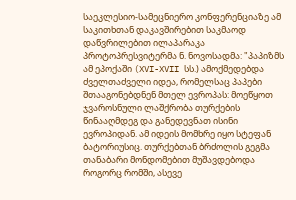საეკლესიო-სამეცნიერო კონფერენციაზე ამ საკითხთან დაკავშირებით საკმაოდ დაწვრილებით ილაპარაკა პროტოპრესვიტერმა ნ. ნოვოსადმა: "პაპიზმს ამ ეპოქაში (XVI-XVII სს.) ამოქმედებდა ძველთაძველი იდეა, რომელსაც პაპები შთააგონებდნენ მთელ ევროპას: მოეწყოთ ჯვაროსნული ლაშქრობა თურქების წინააღმდეგ და განედევნათ ისინი ევროპიდან. ამ იდეის მომხრე იყო სტეფან ბატორიუსიც. თურქებთან ბრძოლის გეგმა თანაბარი მონდომებით მუშავდებოდა როგორც რომში, ასევე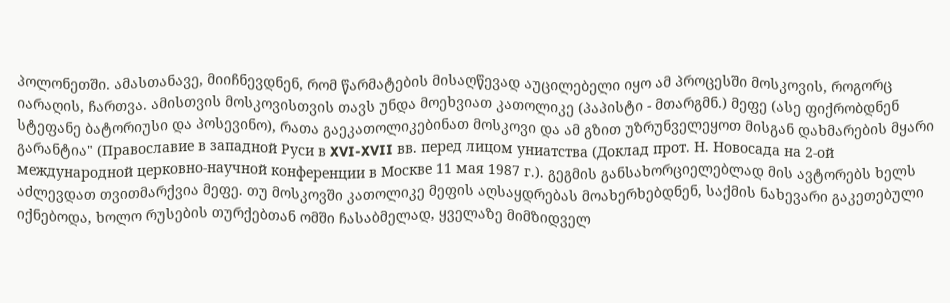პოლონეთში. ამასთანავე, მიიჩნევდნენ, რომ წარმატების მისაღწევად აუცილებელი იყო ამ პროცესში მოსკოვის, როგორც იარაღის, ჩართვა. ამისთვის მოსკოვისთვის თავს უნდა მოეხვიათ კათოლიკე (პაპისტი - მთარგმნ.) მეფე (ასე ფიქრობდნენ სტეფანე ბატორიუსი და პოსევინო), რათა გაეკათოლიკებინათ მოსკოვი და ამ გზით უზრუნველეყოთ მისგან დახმარების მყარი გარანტია" (Православие в западной Руси в XVI-XVII вв. перед лицом униатства (Доклад прот. Н. Новосада на 2-ой международной церковно-научной конференции в Москве 11 мая 1987 г.). გეგმის განსახორციელებლად მის ავტორებს ხელს აძლევდათ თვითმარქვია მეფე. თუ მოსკოვში კათოლიკე მეფის აღსაყდრებას მოახერხებდნენ, საქმის ნახევარი გაკეთებული იქნებოდა, ხოლო რუსების თურქებთან ომში ჩასაბმელად, ყველაზე მიმზიდველ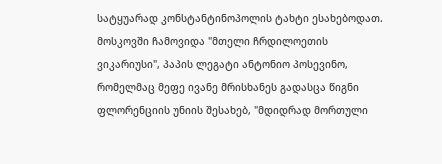სატყუარად კონსტანტინოპოლის ტახტი ესახებოდათ.
მოსკოვში ჩამოვიდა "მთელი ჩრდილოეთის ვიკარიუსი", პაპის ლეგატი ანტონიო პოსევინო, რომელმაც მეფე ივანე მრისხანეს გადასცა წიგნი ფლორენციის უნიის შესახებ, "მდიდრად მორთული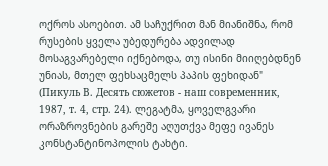ოქროს ასოებით. ამ საჩუქრით მან მიანიშნა, რომ რუსების ყველა უბედურება ადვილად მოსაგვარებელი იქნებოდა, თუ ისინი მიიღებდნენ უნიას, მთელ ფეხსაცმელს პაპის ფეხიდან" (Пикуль В. Десять сюжетов - наш современник, 1987, т. 4, стр. 24). ლეგატმა, ყოველგვარი ორაზროვნების გარეშე აღუთქვა მეფე ივანეს კონსტანტინოპოლის ტახტი.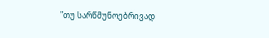"თუ სარწმუნოებრივად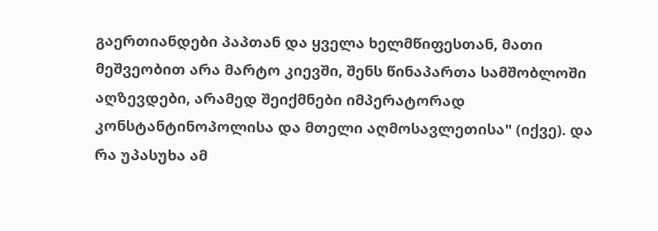გაერთიანდები პაპთან და ყველა ხელმწიფესთან, მათი მეშვეობით არა მარტო კიევში, შენს წინაპართა სამშობლოში აღზევდები, არამედ შეიქმნები იმპერატორად კონსტანტინოპოლისა და მთელი აღმოსავლეთისა" (იქვე). და რა უპასუხა ამ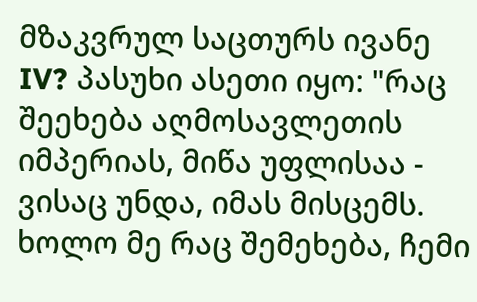მზაკვრულ საცთურს ივანე IV? პასუხი ასეთი იყო: "რაც შეეხება აღმოსავლეთის იმპერიას, მიწა უფლისაა - ვისაც უნდა, იმას მისცემს. ხოლო მე რაც შემეხება, ჩემი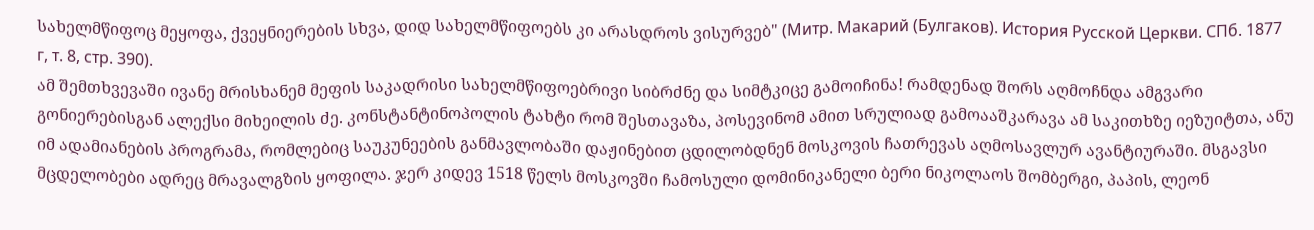სახელმწიფოც მეყოფა, ქვეყნიერების სხვა, დიდ სახელმწიფოებს კი არასდროს ვისურვებ" (Митр. Макарий (Булгаков). История Русской Церкви. СПб. 1877 г, т. 8, стр. 390).
ამ შემთხვევაში ივანე მრისხანემ მეფის საკადრისი სახელმწიფოებრივი სიბრძნე და სიმტკიცე გამოიჩინა! რამდენად შორს აღმოჩნდა ამგვარი გონიერებისგან ალექსი მიხეილის ძე. კონსტანტინოპოლის ტახტი რომ შესთავაზა, პოსევინომ ამით სრულიად გამოააშკარავა ამ საკითხზე იეზუიტთა, ანუ იმ ადამიანების პროგრამა, რომლებიც საუკუნეების განმავლობაში დაჟინებით ცდილობდნენ მოსკოვის ჩათრევას აღმოსავლურ ავანტიურაში. მსგავსი მცდელობები ადრეც მრავალგზის ყოფილა. ჯერ კიდევ 1518 წელს მოსკოვში ჩამოსული დომინიკანელი ბერი ნიკოლაოს შომბერგი, პაპის, ლეონ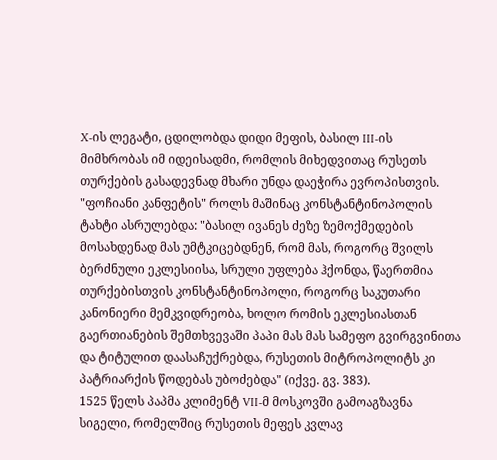X-ის ლეგატი, ცდილობდა დიდი მეფის, ბასილ III-ის მიმხრობას იმ იდეისადმი, რომლის მიხედვითაც რუსეთს თურქების გასადევნად მხარი უნდა დაეჭირა ევროპისთვის. "ფოჩიანი კანფეტის" როლს მაშინაც კონსტანტინოპოლის ტახტი ასრულებდა: "ბასილ ივანეს ძეზე ზემოქმედების მოსახდენად მას უმტკიცებდნენ, რომ მას, როგორც შვილს ბერძნული ეკლესიისა, სრული უფლება ჰქონდა, წაერთმია თურქებისთვის კონსტანტინოპოლი, როგორც საკუთარი კანონიერი მემკვიდრეობა, ხოლო რომის ეკლესიასთან გაერთიანების შემთხვევაში პაპი მას მას სამეფო გვირგვინითა და ტიტულით დაასაჩუქრებდა, რუსეთის მიტროპოლიტს კი პატრიარქის წოდებას უბოძებდა" (იქვე. გვ. 383).
1525 წელს პაპმა კლიმენტ VII-მ მოსკოვში გამოაგზავნა სიგელი, რომელშიც რუსეთის მეფეს კვლავ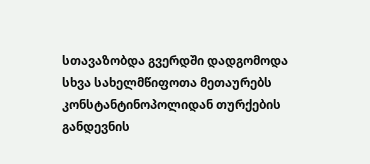სთავაზობდა გვერდში დადგომოდა სხვა სახელმწიფოთა მეთაურებს კონსტანტინოპოლიდან თურქების განდევნის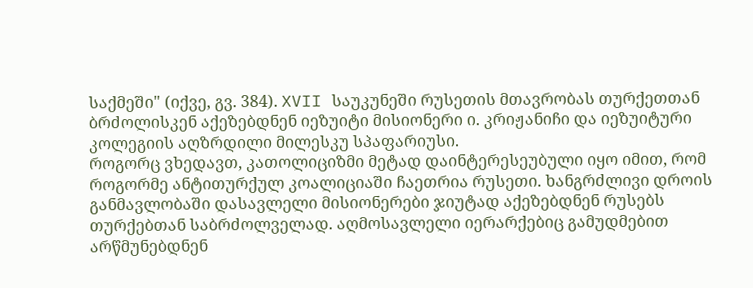საქმეში" (იქვე, გვ. 384). XVII საუკუნეში რუსეთის მთავრობას თურქეთთან ბრძოლისკენ აქეზებდნენ იეზუიტი მისიონერი ი. კრიჟანიჩი და იეზუიტური კოლეგიის აღზრდილი მილესკუ სპაფარიუსი.
როგორც ვხედავთ, კათოლიციზმი მეტად დაინტერესეუბული იყო იმით, რომ როგორმე ანტითურქულ კოალიციაში ჩაეთრია რუსეთი. ხანგრძლივი დროის განმავლობაში დასავლელი მისიონერები ჯიუტად აქეზებდნენ რუსებს თურქებთან საბრძოლველად. აღმოსავლელი იერარქებიც გამუდმებით არწმუნებდნენ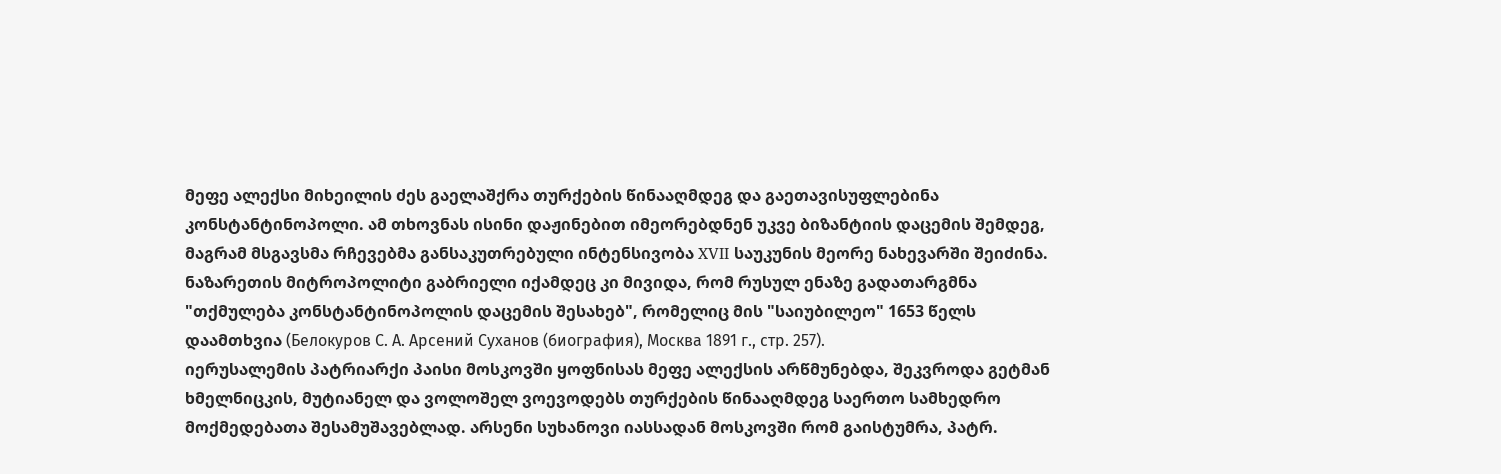მეფე ალექსი მიხეილის ძეს გაელაშქრა თურქების წინააღმდეგ და გაეთავისუფლებინა კონსტანტინოპოლი. ამ თხოვნას ისინი დაჟინებით იმეორებდნენ უკვე ბიზანტიის დაცემის შემდეგ, მაგრამ მსგავსმა რჩევებმა განსაკუთრებული ინტენსივობა XVII საუკუნის მეორე ნახევარში შეიძინა. ნაზარეთის მიტროპოლიტი გაბრიელი იქამდეც კი მივიდა, რომ რუსულ ენაზე გადათარგმნა "თქმულება კონსტანტინოპოლის დაცემის შესახებ", რომელიც მის "საიუბილეო" 1653 წელს დაამთხვია (Белокуров С. А. Арсений Суханов (биография), Москва 1891 г., стр. 257).
იერუსალემის პატრიარქი პაისი მოსკოვში ყოფნისას მეფე ალექსის არწმუნებდა, შეკვროდა გეტმან ხმელნიცკის, მუტიანელ და ვოლოშელ ვოევოდებს თურქების წინააღმდეგ საერთო სამხედრო მოქმედებათა შესამუშავებლად. არსენი სუხანოვი იასსადან მოსკოვში რომ გაისტუმრა, პატრ.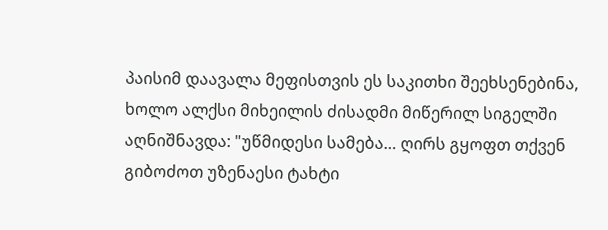პაისიმ დაავალა მეფისთვის ეს საკითხი შეეხსენებინა, ხოლო ალქსი მიხეილის ძისადმი მიწერილ სიგელში აღნიშნავდა: "უწმიდესი სამება… ღირს გყოფთ თქვენ გიბოძოთ უზენაესი ტახტი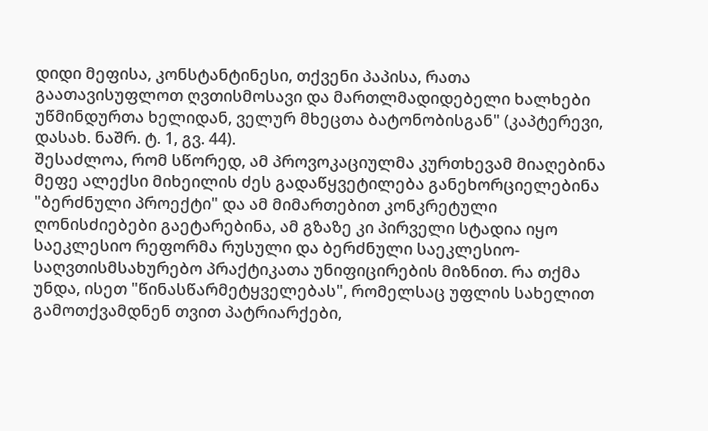დიდი მეფისა, კონსტანტინესი, თქვენი პაპისა, რათა გაათავისუფლოთ ღვთისმოსავი და მართლმადიდებელი ხალხები უწმინდურთა ხელიდან, ველურ მხეცთა ბატონობისგან" (კაპტერევი, დასახ. ნაშრ. ტ. 1, გვ. 44).
შესაძლოა, რომ სწორედ, ამ პროვოკაციულმა კურთხევამ მიაღებინა მეფე ალექსი მიხეილის ძეს გადაწყვეტილება განეხორციელებინა "ბერძნული პროექტი" და ამ მიმართებით კონკრეტული ღონისძიებები გაეტარებინა, ამ გზაზე კი პირველი სტადია იყო საეკლესიო რეფორმა რუსული და ბერძნული საეკლესიო-საღვთისმსახურებო პრაქტიკათა უნიფიცირების მიზნით. რა თქმა უნდა, ისეთ "წინასწარმეტყველებას", რომელსაც უფლის სახელით გამოთქვამდნენ თვით პატრიარქები,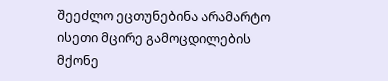შეეძლო ეცთუნებინა არამარტო ისეთი მცირე გამოცდილების მქონე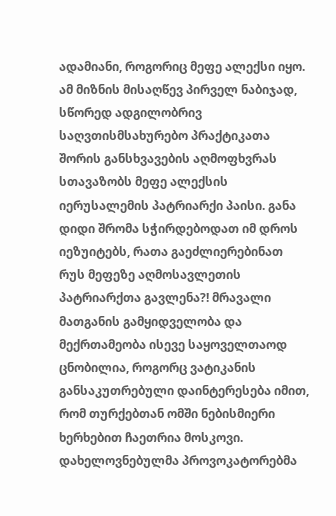ადამიანი, როგორიც მეფე ალექსი იყო.
ამ მიზნის მისაღწევ პირველ ნაბიჯად, სწორედ ადგილობრივ საღვთისმსახურებო პრაქტიკათა შორის განსხვავების აღმოფხვრას სთავაზობს მეფე ალექსის იერუსალემის პატრიარქი პაისი. განა დიდი შრომა სჭირდებოდათ იმ დროს იეზუიტებს, რათა გაეძლიერებინათ რუს მეფეზე აღმოსავლეთის პატრიარქთა გავლენა?! მრავალი მათგანის გამყიდველობა და მექრთამეობა ისევე საყოველთაოდ ცნობილია, როგორც ვატიკანის განსაკუთრებული დაინტერესება იმით, რომ თურქებთან ომში ნებისმიერი ხერხებით ჩაეთრია მოსკოვი.
დახელოვნებულმა პროვოკატორებმა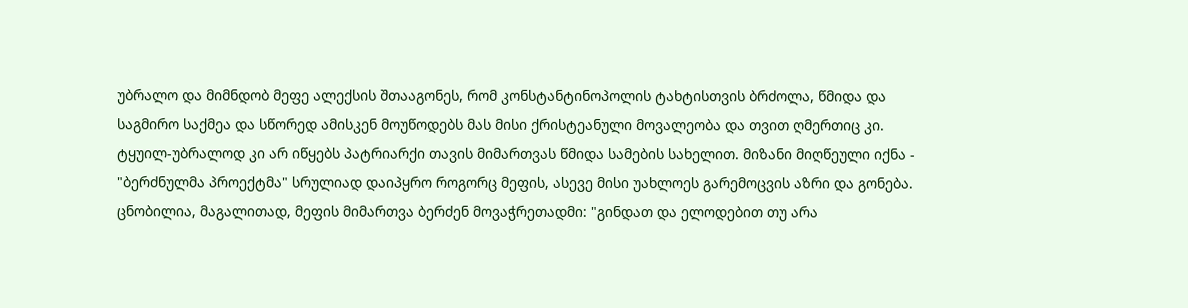უბრალო და მიმნდობ მეფე ალექსის შთააგონეს, რომ კონსტანტინოპოლის ტახტისთვის ბრძოლა, წმიდა და საგმირო საქმეა და სწორედ ამისკენ მოუწოდებს მას მისი ქრისტეანული მოვალეობა და თვით ღმერთიც კი. ტყუილ-უბრალოდ კი არ იწყებს პატრიარქი თავის მიმართვას წმიდა სამების სახელით. მიზანი მიღწეული იქნა - "ბერძნულმა პროექტმა" სრულიად დაიპყრო როგორც მეფის, ასევე მისი უახლოეს გარემოცვის აზრი და გონება.
ცნობილია, მაგალითად, მეფის მიმართვა ბერძენ მოვაჭრეთადმი: "გინდათ და ელოდებით თუ არა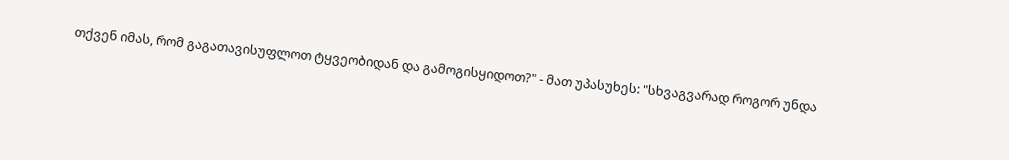თქვენ იმას, რომ გაგათავისუფლოთ ტყვეობიდან და გამოგისყიდოთ?" - მათ უპასუხეს: "სხვაგვარად როგორ უნდა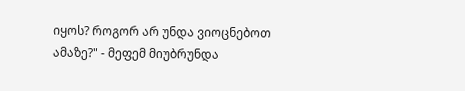იყოს? როგორ არ უნდა ვიოცნებოთ ამაზე?" - მეფემ მიუბრუნდა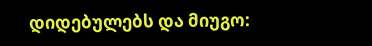დიდებულებს და მიუგო: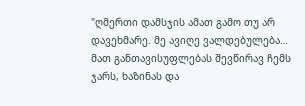"ღმერთი დამსჯის ამათ გამო თუ არ დავეხმარე. მე ავიღე ვალდებულება… მათ განთავისუფლებას შევწირავ ჩემს ჯარს, ხაზინას და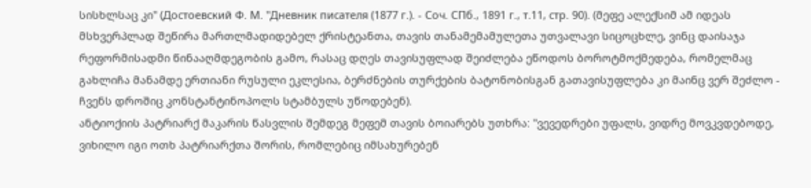სისხლსაც კი" (Достоевский Ф. М. "Дневник писателя (1877 г.). - Соч. СПб., 1891 г., т.11, стр. 90). (მეფე ალექსიმ ამ იდეას მსხვერპლად შეწირა მართლმადიდებელ ქრისტეანთა, თავის თანამემამულეთა უთვალავი სიცოცხლე, ვინც დაისაჯა რეფორმისადმი წინააღმდეგობის გამო, რასაც დღეს თავისუფლად შეიძლება ეწოდოს ბოროტმოქმედება, რომელმაც გახლიჩა მანამდე ერთიანი რუსული ეკლესია, ბერძნების თურქების ბატონობისგან გათავისუფლება კი მაინც ვერ შეძლო - ჩვენს დროშიც კონსტანტინოპოლს სტამბულს უწოდებენ).
ანტიოქიის პატრიარქ მაკარის წასვლის შემდეგ მეფემ თავის ბოიარებს უთხრა: "ვევედრები უფალს, ვიდრე მოვკვდებოდე, ვიხილო იგი ოთხ პატრიარქთა შორის, რომლებიც იმსახურებენ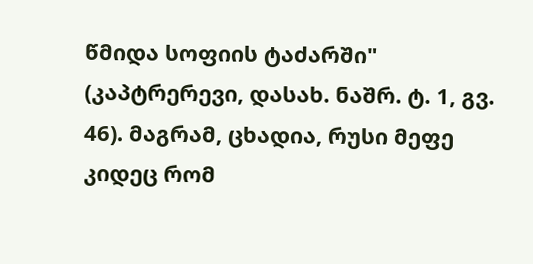წმიდა სოფიის ტაძარში" (კაპტრერევი, დასახ. ნაშრ. ტ. 1, გვ. 46). მაგრამ, ცხადია, რუსი მეფე კიდეც რომ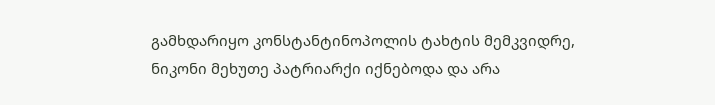გამხდარიყო კონსტანტინოპოლის ტახტის მემკვიდრე, ნიკონი მეხუთე პატრიარქი იქნებოდა და არა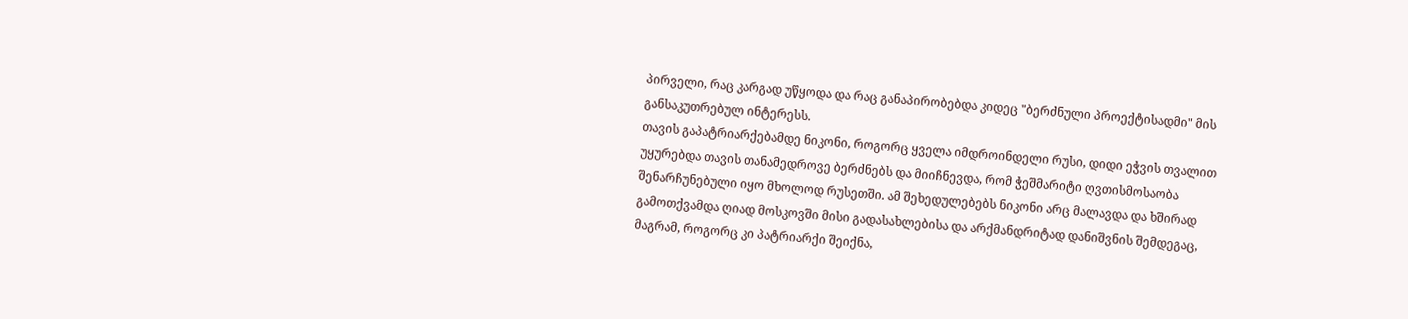პირველი, რაც კარგად უწყოდა და რაც განაპირობებდა კიდეც "ბერძნული პროექტისადმი" მის განსაკუთრებულ ინტერესს.
თავის გაპატრიარქებამდე ნიკონი, როგორც ყველა იმდროინდელი რუსი, დიდი ეჭვის თვალით უყურებდა თავის თანამედროვე ბერძნებს და მიიჩნევდა, რომ ჭეშმარიტი ღვთისმოსაობა შენარჩუნებული იყო მხოლოდ რუსეთში. ამ შეხედულებებს ნიკონი არც მალავდა და ხშირად გამოთქვამდა ღიად მოსკოვში მისი გადასახლებისა და არქმანდრიტად დანიშვნის შემდეგაც, მაგრამ, როგორც კი პატრიარქი შეიქნა,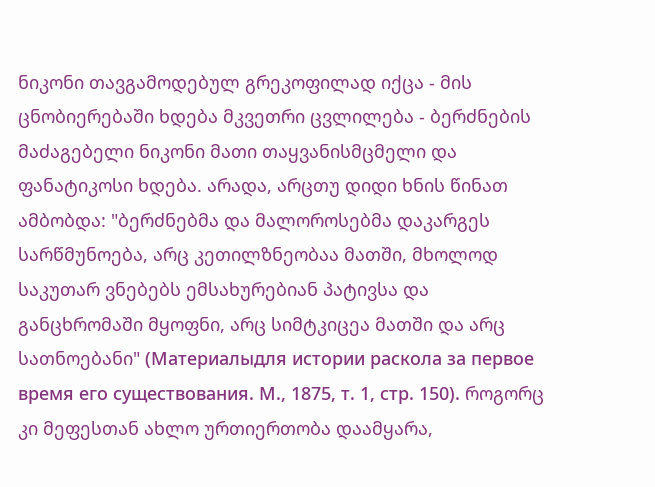ნიკონი თავგამოდებულ გრეკოფილად იქცა - მის ცნობიერებაში ხდება მკვეთრი ცვლილება - ბერძნების მაძაგებელი ნიკონი მათი თაყვანისმცმელი და ფანატიკოსი ხდება. არადა, არცთუ დიდი ხნის წინათ ამბობდა: "ბერძნებმა და მალოროსებმა დაკარგეს სარწმუნოება, არც კეთილზნეობაა მათში, მხოლოდ საკუთარ ვნებებს ემსახურებიან პატივსა და განცხრომაში მყოფნი, არც სიმტკიცეა მათში და არც სათნოებანი" (Материалыдля истории раскола за первое время его существования. М., 1875, т. 1, стр. 150). როგორც კი მეფესთან ახლო ურთიერთობა დაამყარა,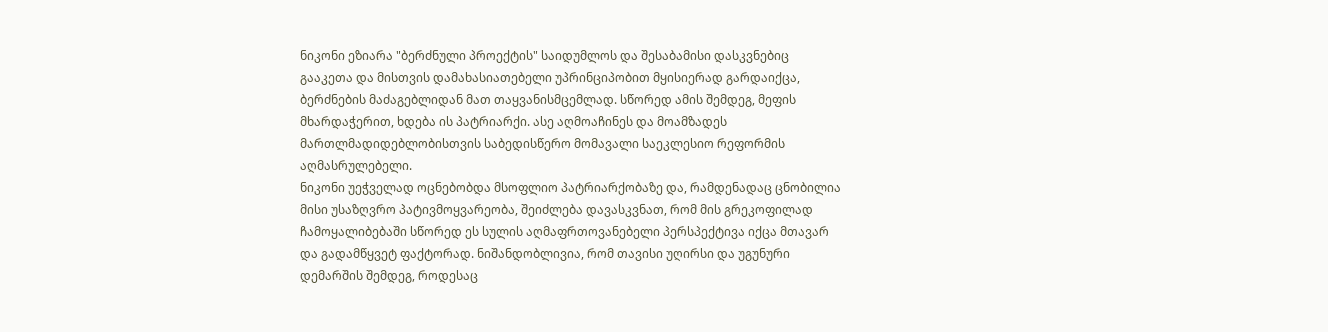ნიკონი ეზიარა "ბერძნული პროექტის" საიდუმლოს და შესაბამისი დასკვნებიც გააკეთა და მისთვის დამახასიათებელი უპრინციპობით მყისიერად გარდაიქცა, ბერძნების მაძაგებლიდან მათ თაყვანისმცემლად. სწორედ ამის შემდეგ, მეფის მხარდაჭერით, ხდება ის პატრიარქი. ასე აღმოაჩინეს და მოამზადეს მართლმადიდებლობისთვის საბედისწერო მომავალი საეკლესიო რეფორმის აღმასრულებელი.
ნიკონი უეჭველად ოცნებობდა მსოფლიო პატრიარქობაზე და, რამდენადაც ცნობილია მისი უსაზღვრო პატივმოყვარეობა, შეიძლება დავასკვნათ, რომ მის გრეკოფილად ჩამოყალიბებაში სწორედ ეს სულის აღმაფრთოვანებელი პერსპექტივა იქცა მთავარ და გადამწყვეტ ფაქტორად. ნიშანდობლივია, რომ თავისი უღირსი და უგუნური დემარშის შემდეგ, როდესაც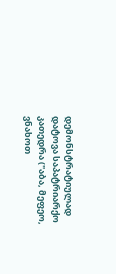დემონსტრატიულად დატოვა საპატრიარქო კათედრა ("აბა, მეფეო, ვნახოთ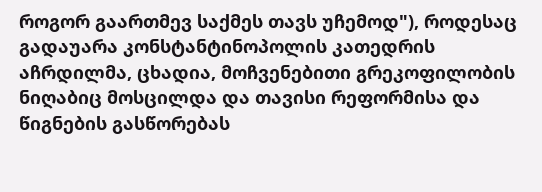როგორ გაართმევ საქმეს თავს უჩემოდ"), როდესაც გადაუარა კონსტანტინოპოლის კათედრის აჩრდილმა, ცხადია, მოჩვენებითი გრეკოფილობის ნიღაბიც მოსცილდა და თავისი რეფორმისა და წიგნების გასწორებას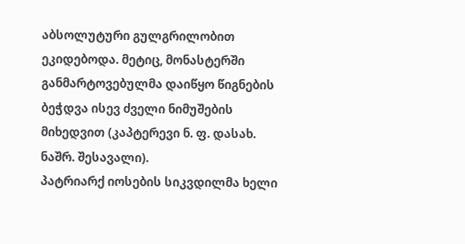აბსოლუტური გულგრილობით ეკიდებოდა. მეტიც, მონასტერში განმარტოვებულმა დაიწყო წიგნების ბეჭდვა ისევ ძველი ნიმუშების მიხედვით (კაპტერევი ნ. ფ. დასახ. ნაშრ. შესავალი).
პატრიარქ იოსების სიკვდილმა ხელი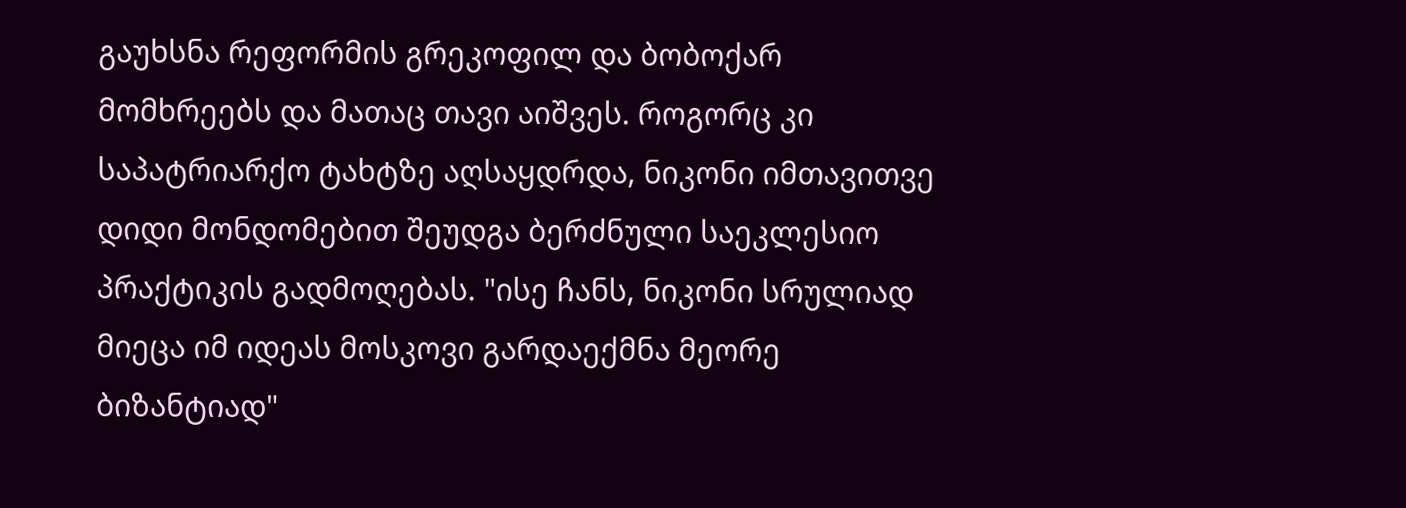გაუხსნა რეფორმის გრეკოფილ და ბობოქარ მომხრეებს და მათაც თავი აიშვეს. როგორც კი საპატრიარქო ტახტზე აღსაყდრდა, ნიკონი იმთავითვე დიდი მონდომებით შეუდგა ბერძნული საეკლესიო პრაქტიკის გადმოღებას. "ისე ჩანს, ნიკონი სრულიად მიეცა იმ იდეას მოსკოვი გარდაექმნა მეორე ბიზანტიად"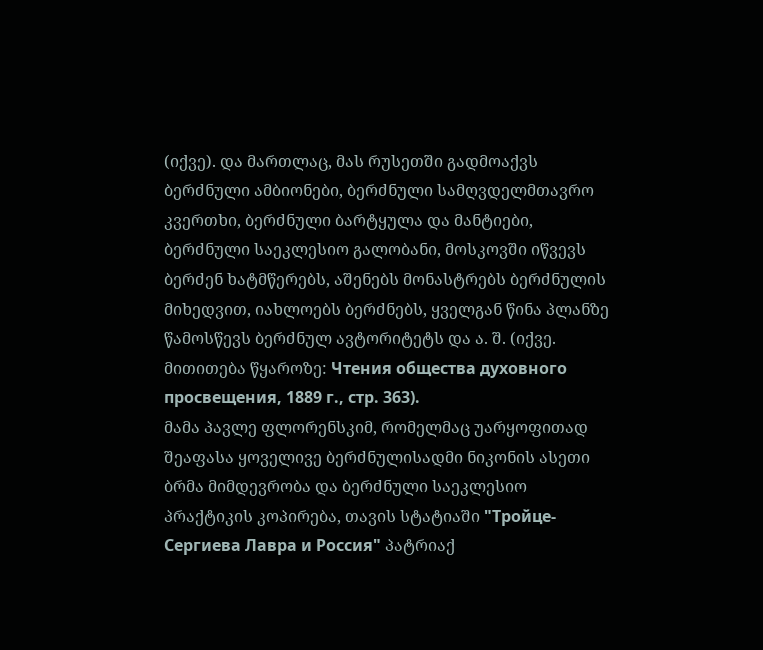(იქვე). და მართლაც, მას რუსეთში გადმოაქვს ბერძნული ამბიონები, ბერძნული სამღვდელმთავრო კვერთხი, ბერძნული ბარტყულა და მანტიები, ბერძნული საეკლესიო გალობანი, მოსკოვში იწვევს ბერძენ ხატმწერებს, აშენებს მონასტრებს ბერძნულის მიხედვით, იახლოებს ბერძნებს, ყველგან წინა პლანზე წამოსწევს ბერძნულ ავტორიტეტს და ა. შ. (იქვე. მითითება წყაროზე: Чтения общества духовного просвещения, 1889 г., стр. 363).
მამა პავლე ფლორენსკიმ, რომელმაც უარყოფითად შეაფასა ყოველივე ბერძნულისადმი ნიკონის ასეთი ბრმა მიმდევრობა და ბერძნული საეკლესიო პრაქტიკის კოპირება, თავის სტატიაში "Тройце-Сергиева Лавра и Россия" პატრიაქ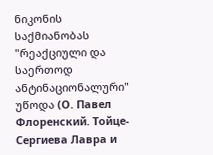ნიკონის საქმიანობას "რეაქციული და საერთოდ ანტინაციონალური" უწოდა (О. Павел Флоренский. Тойце-Сергиева Лавра и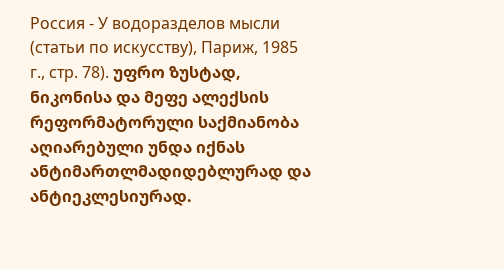Россия - У водоразделов мысли (статьи по искусству), Париж, 1985 г., стр. 78). უფრო ზუსტად, ნიკონისა და მეფე ალექსის რეფორმატორული საქმიანობა აღიარებული უნდა იქნას ანტიმართლმადიდებლურად და ანტიეკლესიურად.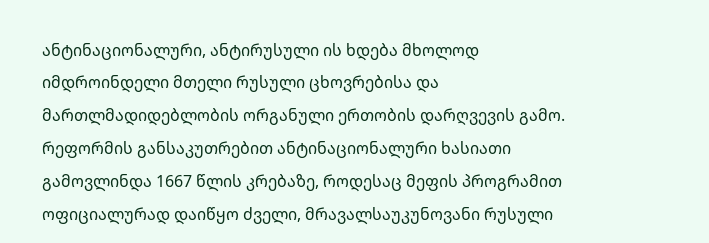ანტინაციონალური, ანტირუსული ის ხდება მხოლოდ იმდროინდელი მთელი რუსული ცხოვრებისა და მართლმადიდებლობის ორგანული ერთობის დარღვევის გამო.
რეფორმის განსაკუთრებით ანტინაციონალური ხასიათი გამოვლინდა 1667 წლის კრებაზე, როდესაც მეფის პროგრამით ოფიციალურად დაიწყო ძველი, მრავალსაუკუნოვანი რუსული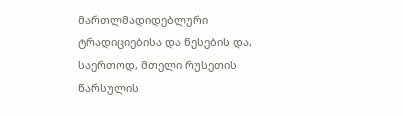მართლმადიდებლური ტრადიციებისა და წესების და, საერთოდ, მთელი რუსეთის წარსულის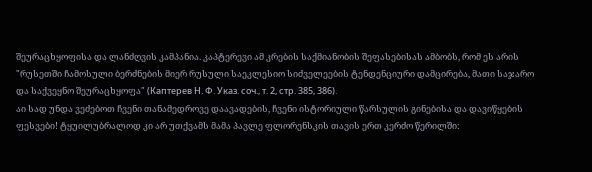შეურაცხყოფისა და ლანძღვის კამპანია. კაპტერევი ამ კრების საქმიანობის შეფასებისას ამბობს, რომ ეს არის "რუსეთში ჩამოსული ბერძნების მიერ რუსული საეკლესიო სიძველეების ტენდენციური დამცირება, მათი საჯარო და საქვეყნო შეურაცხყოფა" (Каптерев Н. Ф. Указ. соч., т. 2, стр. 385, 386).
აი სად უნდა ვეძებოთ ჩვენი თანამედროვე დაავადების, ჩვენი ისტორიული წარსულის გინებისა და დავიწყების ფესვები! ტყუილუბრალოდ კი არ უთქვამს მამა პავლე ფლორენსკის თავის ერთ კერძო წერილში: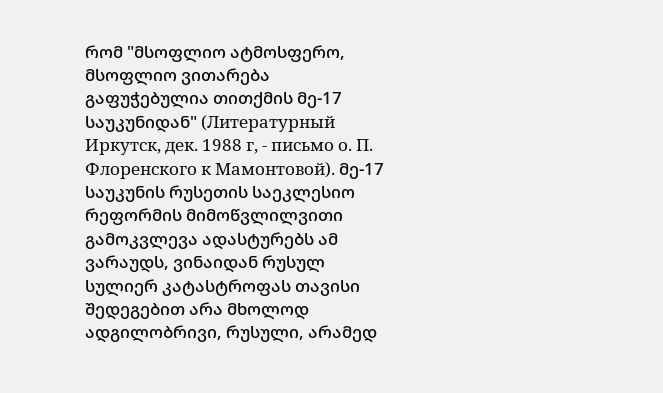რომ "მსოფლიო ატმოსფერო, მსოფლიო ვითარება გაფუჭებულია თითქმის მე-17 საუკუნიდან" (Литературный Иркутск, дек. 1988 г, - письмо о. П. Флоренского к Мамонтовой). მე-17 საუკუნის რუსეთის საეკლესიო რეფორმის მიმოწვლილვითი გამოკვლევა ადასტურებს ამ ვარაუდს, ვინაიდან რუსულ სულიერ კატასტროფას თავისი შედეგებით არა მხოლოდ ადგილობრივი, რუსული, არამედ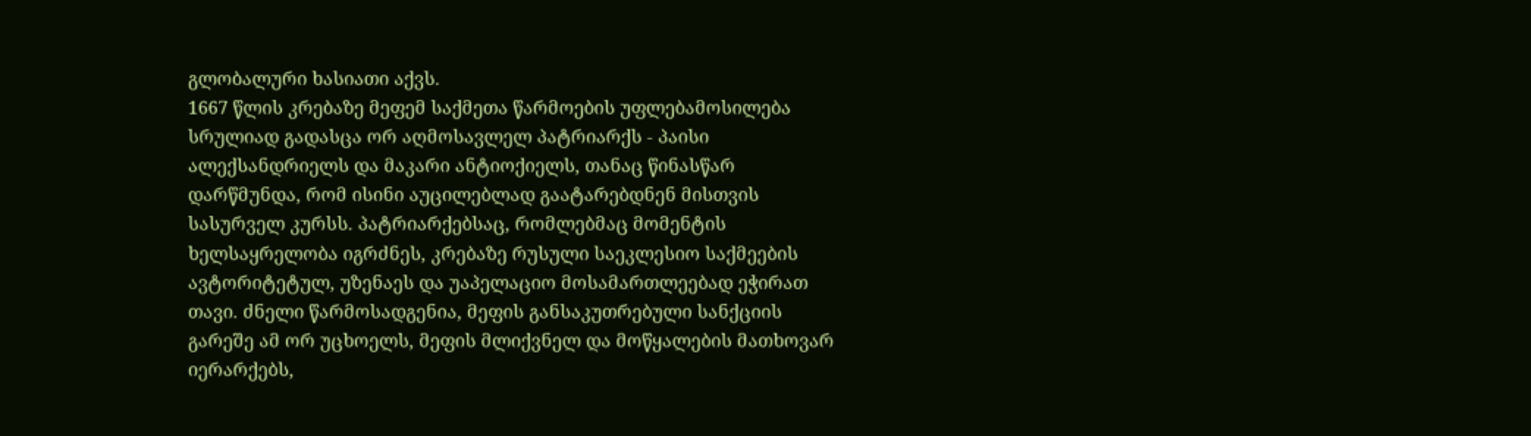გლობალური ხასიათი აქვს.
1667 წლის კრებაზე მეფემ საქმეთა წარმოების უფლებამოსილება სრულიად გადასცა ორ აღმოსავლელ პატრიარქს - პაისი ალექსანდრიელს და მაკარი ანტიოქიელს, თანაც წინასწარ დარწმუნდა, რომ ისინი აუცილებლად გაატარებდნენ მისთვის სასურველ კურსს. პატრიარქებსაც, რომლებმაც მომენტის ხელსაყრელობა იგრძნეს, კრებაზე რუსული საეკლესიო საქმეების ავტორიტეტულ, უზენაეს და უაპელაციო მოსამართლეებად ეჭირათ თავი. ძნელი წარმოსადგენია, მეფის განსაკუთრებული სანქციის გარეშე ამ ორ უცხოელს, მეფის მლიქვნელ და მოწყალების მათხოვარ იერარქებს,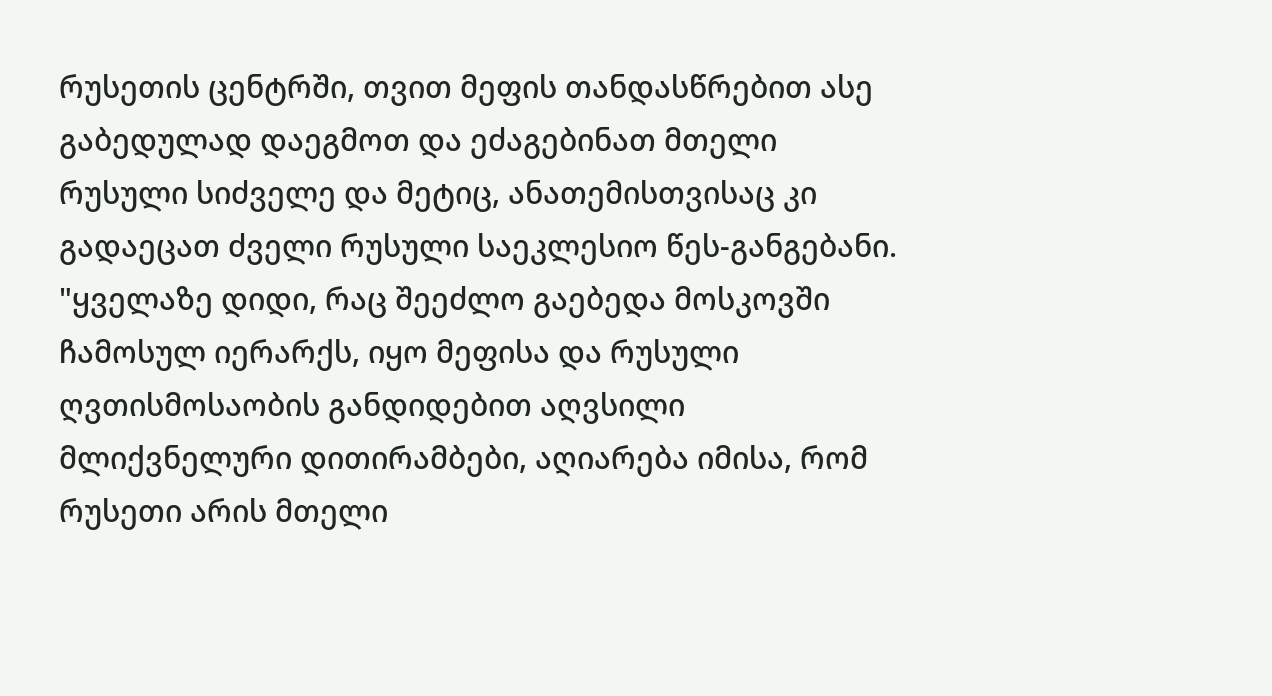რუსეთის ცენტრში, თვით მეფის თანდასწრებით ასე გაბედულად დაეგმოთ და ეძაგებინათ მთელი რუსული სიძველე და მეტიც, ანათემისთვისაც კი გადაეცათ ძველი რუსული საეკლესიო წეს-განგებანი. "ყველაზე დიდი, რაც შეეძლო გაებედა მოსკოვში ჩამოსულ იერარქს, იყო მეფისა და რუსული ღვთისმოსაობის განდიდებით აღვსილი მლიქვნელური დითირამბები, აღიარება იმისა, რომ რუსეთი არის მთელი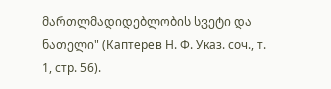მართლმადიდებლობის სვეტი და ნათელი" (Каптерев Н. Ф. Указ. соч., т. 1, стр. 56).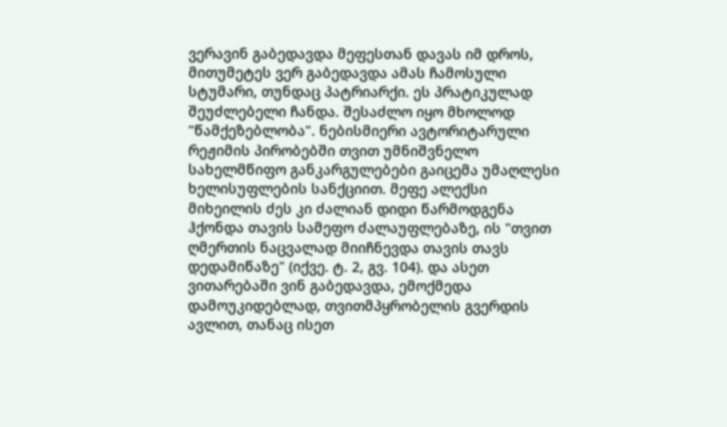ვერავინ გაბედავდა მეფესთან დავას იმ დროს, მითუმეტეს ვერ გაბედავდა ამას ჩამოსული სტუმარი, თუნდაც პატრიარქი. ეს პრატიკულად შეუძლებელი ჩანდა. შესაძლო იყო მხოლოდ "წამქეზებლობა". ნებისმიერი ავტორიტარული რეჟიმის პირობებში თვით უმნიშვნელო სახელმწიფო განკარგულებები გაიცემა უმაღლესი ხელისუფლების სანქციით. მეფე ალექსი მიხეილის ძეს კი ძალიან დიდი წარმოდგენა ჰქონდა თავის სამეფო ძალაუფლებაზე, ის "თვით ღმერთის ნაცვალად მიიჩნევდა თავის თავს დედამიწაზე" (იქვე. ტ. 2, გვ. 104). და ასეთ ვითარებაში ვინ გაბედავდა, ემოქმედა დამოუკიდებლად, თვითმპყრობელის გვერდის ავლით, თანაც ისეთ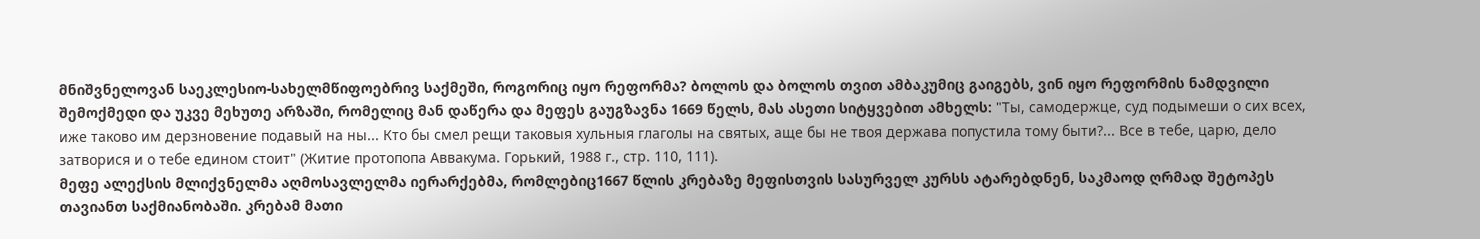მნიშვნელოვან საეკლესიო-სახელმწიფოებრივ საქმეში, როგორიც იყო რეფორმა? ბოლოს და ბოლოს თვით ამბაკუმიც გაიგებს, ვინ იყო რეფორმის ნამდვილი შემოქმედი და უკვე მეხუთე არზაში, რომელიც მან დაწერა და მეფეს გაუგზავნა 1669 წელს, მას ასეთი სიტყვებით ამხელს: "Ты, самодержце, суд подымеши о сих всех, иже таково им дерзновение подавый на ны... Кто бы смел рещи таковыя хульныя глаголы на святых, аще бы не твоя держава попустила тому быти?... Все в тебе, царю, дело затворися и о тебе едином стоит" (Житие протопопа Аввакума. Горький, 1988 г., стр. 110, 111).
მეფე ალექსის მლიქვნელმა აღმოსავლელმა იერარქებმა, რომლებიც1667 წლის კრებაზე მეფისთვის სასურველ კურსს ატარებდნენ, საკმაოდ ღრმად შეტოპეს თავიანთ საქმიანობაში. კრებამ მათი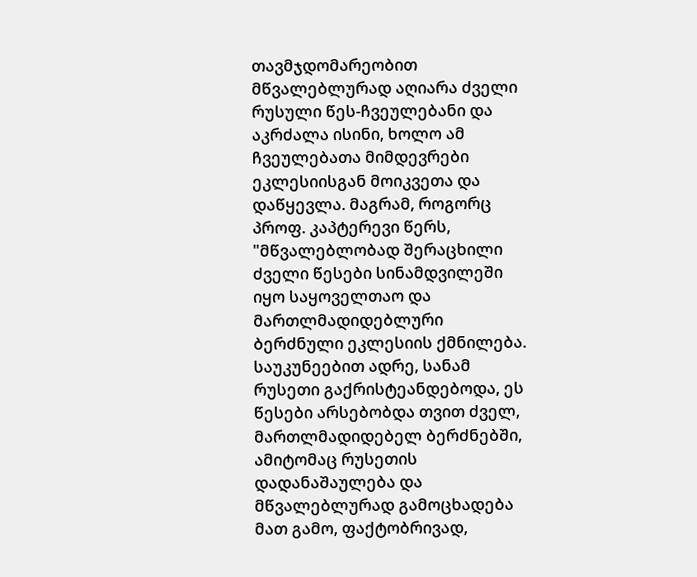თავმჯდომარეობით მწვალებლურად აღიარა ძველი რუსული წეს-ჩვეულებანი და აკრძალა ისინი, ხოლო ამ ჩვეულებათა მიმდევრები ეკლესიისგან მოიკვეთა და დაწყევლა. მაგრამ, როგორც პროფ. კაპტერევი წერს, "მწვალებლობად შერაცხილი ძველი წესები სინამდვილეში იყო საყოველთაო და მართლმადიდებლური ბერძნული ეკლესიის ქმნილება. საუკუნეებით ადრე, სანამ რუსეთი გაქრისტეანდებოდა, ეს წესები არსებობდა თვით ძველ, მართლმადიდებელ ბერძნებში, ამიტომაც რუსეთის დადანაშაულება და მწვალებლურად გამოცხადება მათ გამო, ფაქტობრივად,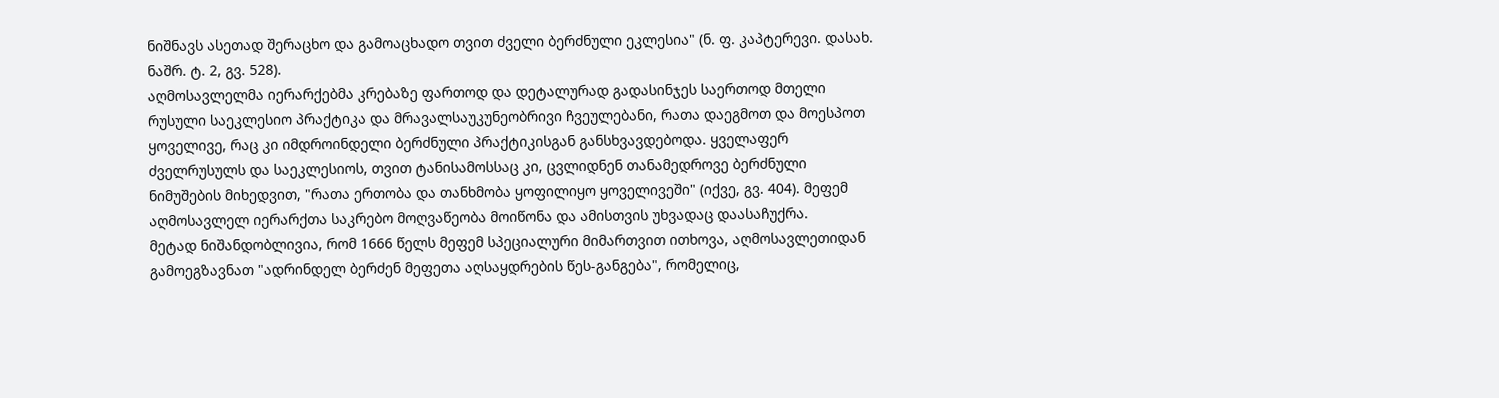ნიშნავს ასეთად შერაცხო და გამოაცხადო თვით ძველი ბერძნული ეკლესია" (ნ. ფ. კაპტერევი. დასახ. ნაშრ. ტ. 2, გვ. 528).
აღმოსავლელმა იერარქებმა კრებაზე ფართოდ და დეტალურად გადასინჯეს საერთოდ მთელი რუსული საეკლესიო პრაქტიკა და მრავალსაუკუნეობრივი ჩვეულებანი, რათა დაეგმოთ და მოესპოთ ყოველივე, რაც კი იმდროინდელი ბერძნული პრაქტიკისგან განსხვავდებოდა. ყველაფერ ძველრუსულს და საეკლესიოს, თვით ტანისამოსსაც კი, ცვლიდნენ თანამედროვე ბერძნული ნიმუშების მიხედვით, "რათა ერთობა და თანხმობა ყოფილიყო ყოველივეში" (იქვე, გვ. 404). მეფემ აღმოსავლელ იერარქთა საკრებო მოღვაწეობა მოიწონა და ამისთვის უხვადაც დაასაჩუქრა.
მეტად ნიშანდობლივია, რომ 1666 წელს მეფემ სპეციალური მიმართვით ითხოვა, აღმოსავლეთიდან გამოეგზავნათ "ადრინდელ ბერძენ მეფეთა აღსაყდრების წეს-განგება", რომელიც,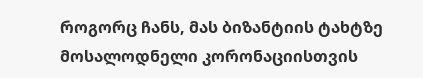როგორც ჩანს, მას ბიზანტიის ტახტზე მოსალოდნელი კორონაციისთვის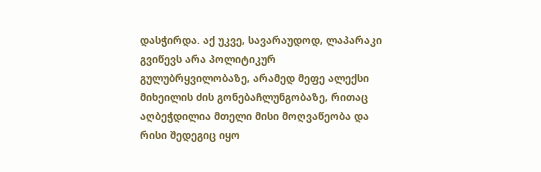დასჭირდა. აქ უკვე, სავარაუდოდ, ლაპარაკი გვიწევს არა პოლიტიკურ გულუბრყვილობაზე, არამედ მეფე ალექსი მიხეილის ძის გონებაჩლუნგობაზე, რითაც აღბეჭდილია მთელი მისი მოღვაწეობა და რისი შედეგიც იყო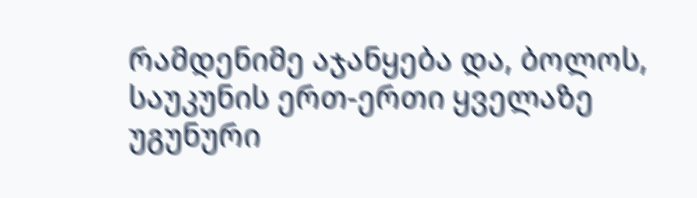რამდენიმე აჯანყება და, ბოლოს, საუკუნის ერთ-ერთი ყველაზე უგუნური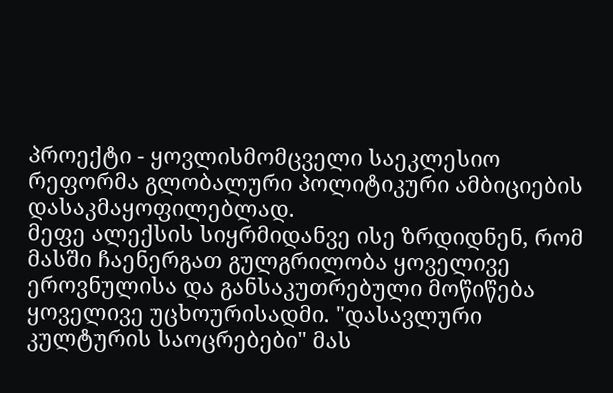პროექტი - ყოვლისმომცველი საეკლესიო რეფორმა გლობალური პოლიტიკური ამბიციების დასაკმაყოფილებლად.
მეფე ალექსის სიყრმიდანვე ისე ზრდიდნენ, რომ მასში ჩაენერგათ გულგრილობა ყოველივე ეროვნულისა და განსაკუთრებული მოწიწება ყოველივე უცხოურისადმი. "დასავლური კულტურის საოცრებები" მას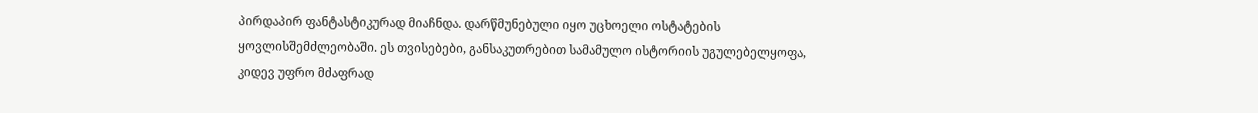პირდაპირ ფანტასტიკურად მიაჩნდა. დარწმუნებული იყო უცხოელი ოსტატების ყოვლისშემძლეობაში. ეს თვისებები, განსაკუთრებით სამამულო ისტორიის უგულებელყოფა, კიდევ უფრო მძაფრად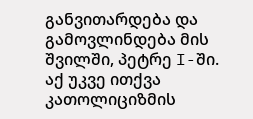განვითარდება და გამოვლინდება მის შვილში, პეტრე I-ში.
აქ უკვე ითქვა კათოლიციზმის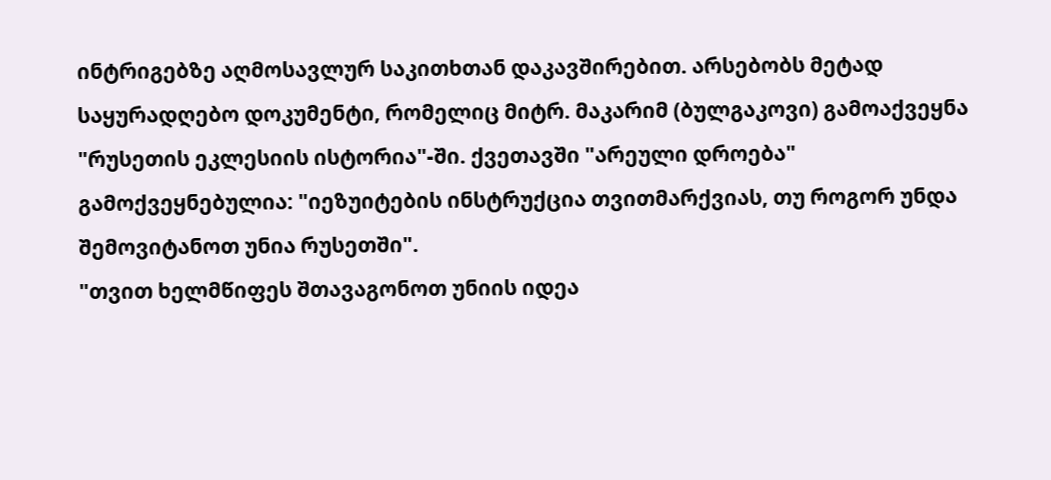ინტრიგებზე აღმოსავლურ საკითხთან დაკავშირებით. არსებობს მეტად საყურადღებო დოკუმენტი, რომელიც მიტრ. მაკარიმ (ბულგაკოვი) გამოაქვეყნა "რუსეთის ეკლესიის ისტორია"-ში. ქვეთავში "არეული დროება" გამოქვეყნებულია: "იეზუიტების ინსტრუქცია თვითმარქვიას, თუ როგორ უნდა შემოვიტანოთ უნია რუსეთში".
"თვით ხელმწიფეს შთავაგონოთ უნიის იდეა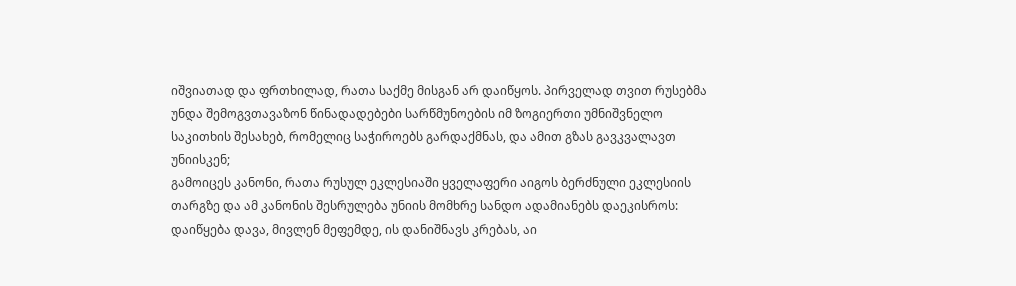იშვიათად და ფრთხილად, რათა საქმე მისგან არ დაიწყოს. პირველად თვით რუსებმა უნდა შემოგვთავაზონ წინადადებები სარწმუნოების იმ ზოგიერთი უმნიშვნელო საკითხის შესახებ, რომელიც საჭიროებს გარდაქმნას, და ამით გზას გავკვალავთ უნიისკენ;
გამოიცეს კანონი, რათა რუსულ ეკლესიაში ყველაფერი აიგოს ბერძნული ეკლესიის თარგზე და ამ კანონის შესრულება უნიის მომხრე სანდო ადამიანებს დაეკისროს: დაიწყება დავა, მივლენ მეფემდე, ის დანიშნავს კრებას, აი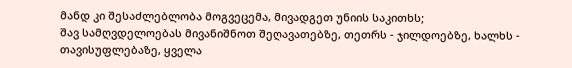მანდ კი შესაძლებლობა მოგვეცემა, მივადგეთ უნიის საკითხს;
შავ სამღვდელოებას მივანიშნოთ შეღავათებზე, თეთრს - ჯილდოებზე, ხალხს - თავისუფლებაზე, ყველა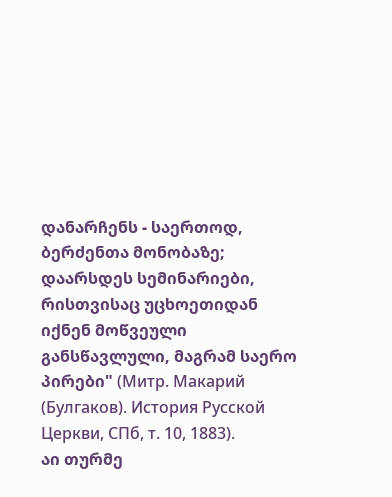დანარჩენს - საერთოდ, ბერძენთა მონობაზე;
დაარსდეს სემინარიები, რისთვისაც უცხოეთიდან იქნენ მოწვეული განსწავლული, მაგრამ საერო პირები" (Митр. Макарий (Булгаков). История Русской Церкви, СПб, т. 10, 1883).
აი თურმე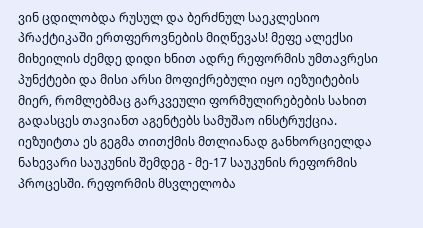ვინ ცდილობდა რუსულ და ბერძნულ საეკლესიო პრაქტიკაში ერთფეროვნების მიღწევას! მეფე ალექსი მიხეილის ძემდე დიდი ხნით ადრე რეფორმის უმთავრესი პუნქტები და მისი არსი მოფიქრებული იყო იეზუიტების მიერ, რომლებმაც გარკვეული ფორმულირებების სახით გადასცეს თავიანთ აგენტებს სამუშაო ინსტრუქცია. იეზუიტთა ეს გეგმა თითქმის მთლიანად განხორციელდა ნახევარი საუკუნის შემდეგ - მე-17 საუკუნის რეფორმის პროცესში. რეფორმის მსვლელობა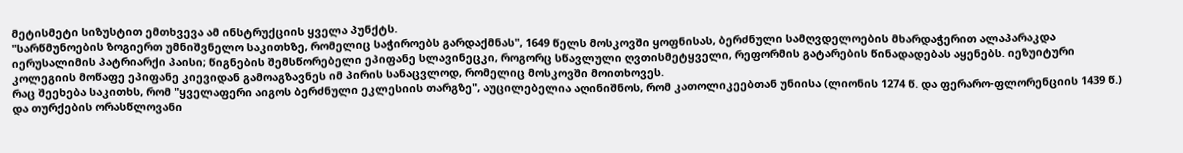მეტისმეტი სიზუსტით ემთხვევა ამ ინსტრუქციის ყველა პუნქტს.
"სარწმუნოების ზოგიერთ უმნიშვნელო საკითხზე, რომელიც საჭიროებს გარდაქმნას", 1649 წელს მოსკოვში ყოფნისას, ბერძნული სამღვდელოების მხარდაჭერით ალაპარაკდა იერუსალიმის პატრიარქი პაისი; წიგნების შემსწორებელი ეპიფანე სლავინეცკი, როგორც სწავლული ღვთისმეტყველი, რეფორმის გატარების წინადადებას აყენებს. იეზუიტური კოლეგიის მოწაფე ეპიფანე კიევიდან გამოაგზავნეს იმ პირის სანაცვლოდ, რომელიც მოსკოვში მოითხოვეს.
რაც შეეხება საკითხს, რომ "ყველაფერი აიგოს ბერძნული ეკლესიის თარგზე", აუცილებელია აღინიშნოს, რომ კათოლიკეებთან უნიისა (ლიონის 1274 წ. და ფერარო-ფლორენციის 1439 წ.) და თურქების ორასწლოვანი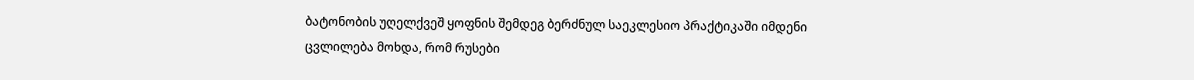ბატონობის უღელქვეშ ყოფნის შემდეგ ბერძნულ საეკლესიო პრაქტიკაში იმდენი ცვლილება მოხდა, რომ რუსები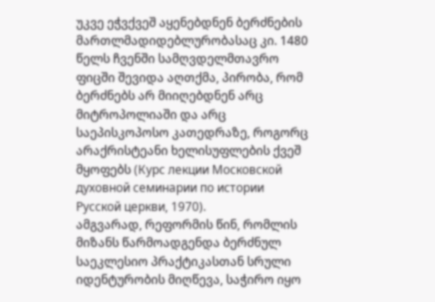უკვე ეჭვქვეშ აყენებდნენ ბერძნების მართლმადიდებლურობასაც კი. 1480 წელს ჩვენში სამღვდელმთავრო ფიცში შევიდა აღთქმა, პირობა, რომ ბერძნებს არ მიიღებდნენ არც მიტროპოლიაში და არც საეპისკოპოსო კათედრაზე, როგორც არაქრისტეანი ხელისუფლების ქვეშ მყოფებს (Курс лекции Московской духовной семинарии по истории Русской церкви, 1970).
ამგვარად, რეფორმის წინ, რომლის მიზანს წარმოადგენდა ბერძნულ საეკლესიო პრაქტიკასთან სრული იდენტურობის მიღწევა, საჭირო იყო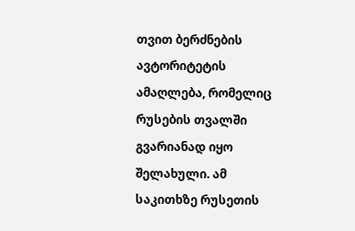თვით ბერძნების ავტორიტეტის ამაღლება, რომელიც რუსების თვალში გვარიანად იყო შელახული. ამ საკითხზე რუსეთის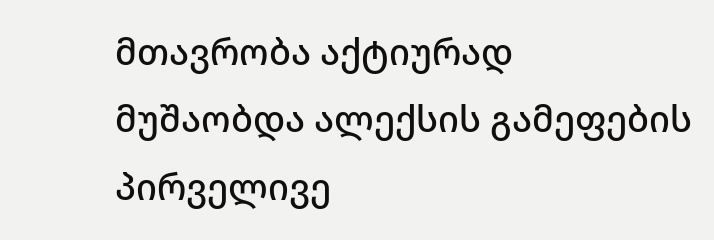მთავრობა აქტიურად მუშაობდა ალექსის გამეფების პირველივე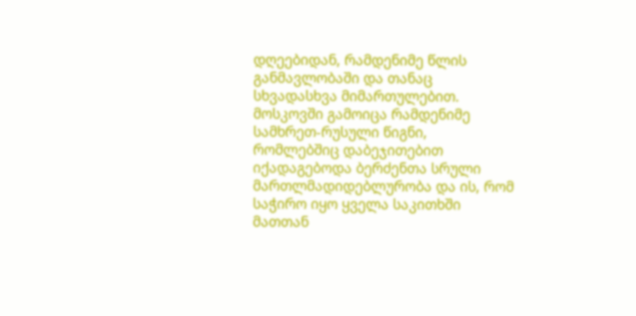დღეებიდან, რამდენიმე წლის განმავლობაში და თანაც სხვადასხვა მიმართულებით. მოსკოვში გამოიცა რამდენიმე სამხრეთ-რუსული წიგნი, რომლებშიც დაბეჯითებით იქადაგებოდა ბერძენთა სრული მართლმადიდებლურობა და ის, რომ საჭირო იყო ყველა საკითხში მათთან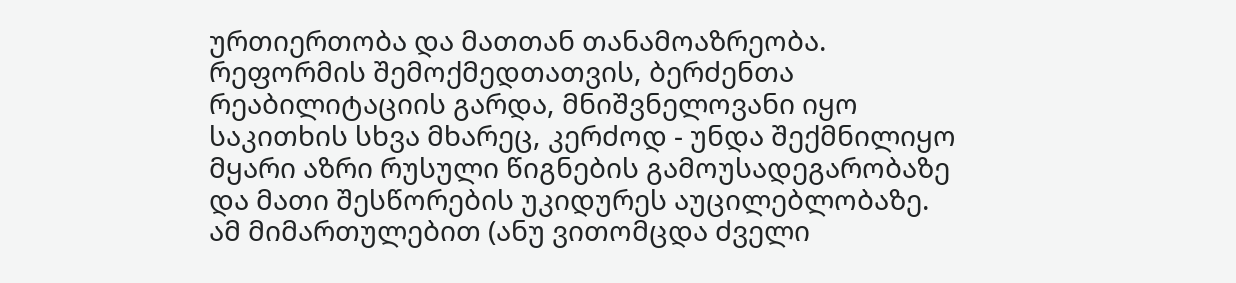ურთიერთობა და მათთან თანამოაზრეობა.
რეფორმის შემოქმედთათვის, ბერძენთა რეაბილიტაციის გარდა, მნიშვნელოვანი იყო საკითხის სხვა მხარეც, კერძოდ - უნდა შექმნილიყო მყარი აზრი რუსული წიგნების გამოუსადეგარობაზე და მათი შესწორების უკიდურეს აუცილებლობაზე. ამ მიმართულებით (ანუ ვითომცდა ძველი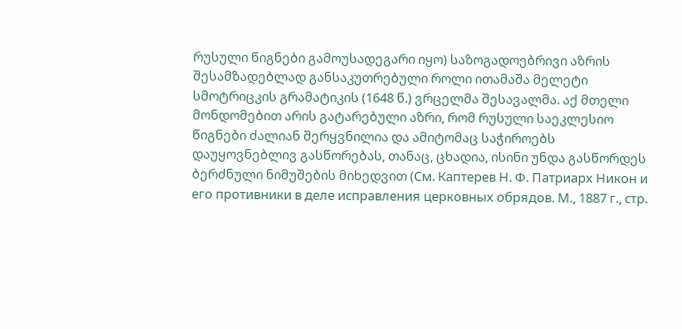რუსული წიგნები გამოუსადეგარი იყო) საზოგადოებრივი აზრის შესამზადებლად განსაკუთრებული როლი ითამაშა მელეტი სმოტრიცკის გრამატიკის (1648 წ.) ვრცელმა შესავალმა. აქ მთელი მონდომებით არის გატარებული აზრი, რომ რუსული საეკლესიო წიგნები ძალიან შერყვნილია და ამიტომაც საჭიროებს დაუყოვნებლივ გასწორებას, თანაც, ცხადია, ისინი უნდა გასწორდეს ბერძნული ნიმუშების მიხედვით (См. Каптерев Н. Ф. Патриарх Никон и его противники в деле исправления церковных обрядов. М., 1887 г., стр.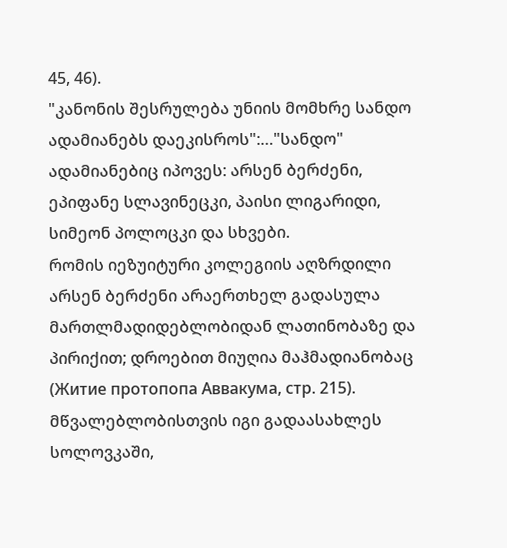45, 46).
"კანონის შესრულება უნიის მომხრე სანდო ადამიანებს დაეკისროს":…"სანდო" ადამიანებიც იპოვეს: არსენ ბერძენი, ეპიფანე სლავინეცკი, პაისი ლიგარიდი, სიმეონ პოლოცკი და სხვები.
რომის იეზუიტური კოლეგიის აღზრდილი არსენ ბერძენი არაერთხელ გადასულა მართლმადიდებლობიდან ლათინობაზე და პირიქით; დროებით მიუღია მაჰმადიანობაც (Житие протопопа Аввакума, стр. 215). მწვალებლობისთვის იგი გადაასახლეს სოლოვკაში,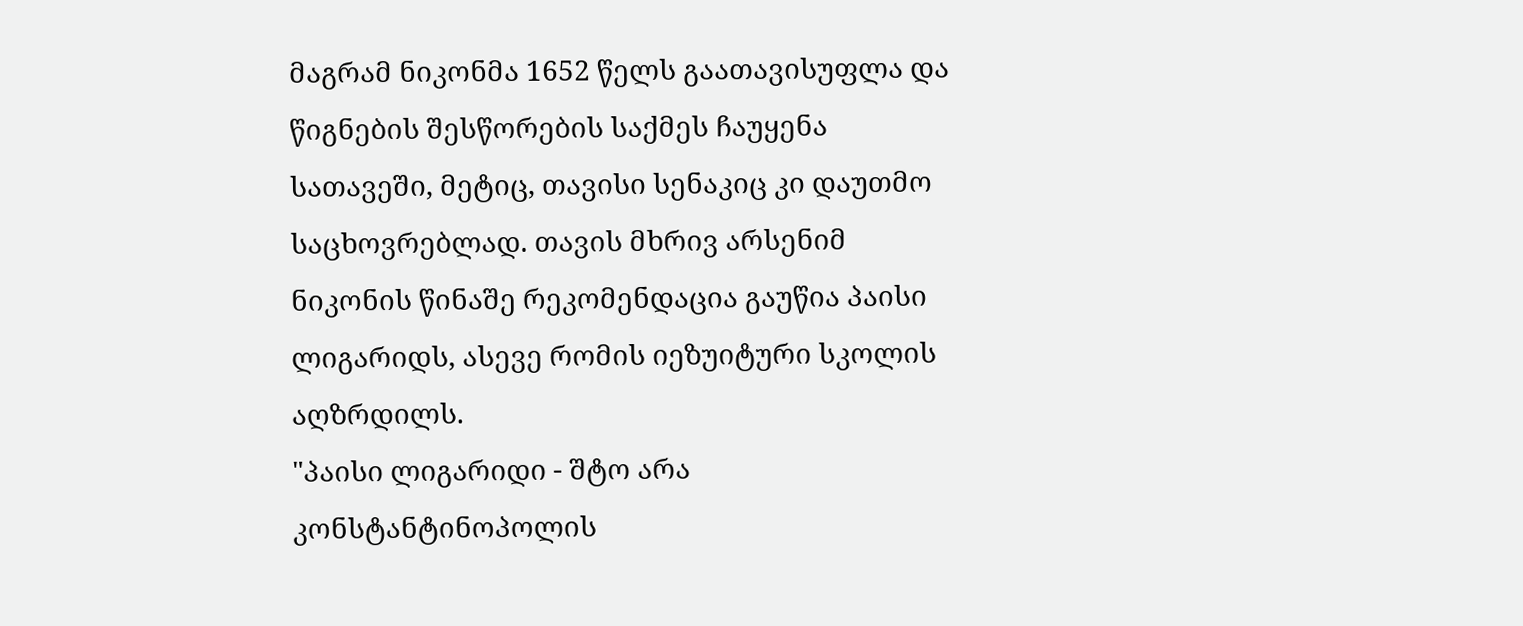მაგრამ ნიკონმა 1652 წელს გაათავისუფლა და წიგნების შესწორების საქმეს ჩაუყენა სათავეში, მეტიც, თავისი სენაკიც კი დაუთმო საცხოვრებლად. თავის მხრივ არსენიმ ნიკონის წინაშე რეკომენდაცია გაუწია პაისი ლიგარიდს, ასევე რომის იეზუიტური სკოლის აღზრდილს.
"პაისი ლიგარიდი - შტო არა კონსტანტინოპოლის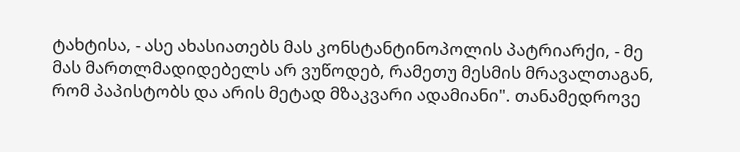ტახტისა, - ასე ახასიათებს მას კონსტანტინოპოლის პატრიარქი, - მე მას მართლმადიდებელს არ ვუწოდებ, რამეთუ მესმის მრავალთაგან, რომ პაპისტობს და არის მეტად მზაკვარი ადამიანი". თანამედროვე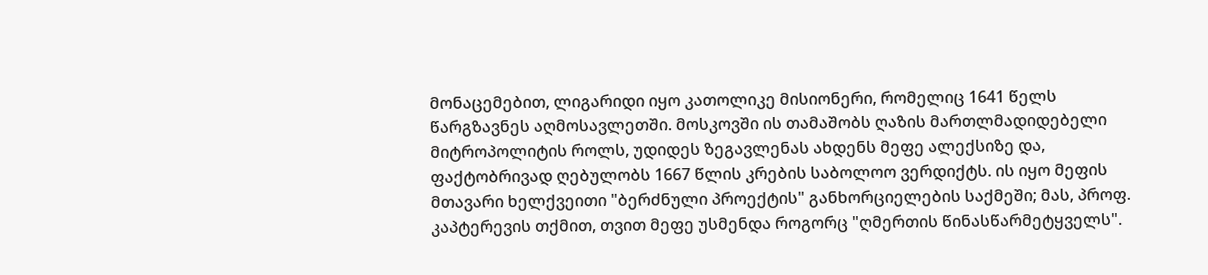მონაცემებით, ლიგარიდი იყო კათოლიკე მისიონერი, რომელიც 1641 წელს წარგზავნეს აღმოსავლეთში. მოსკოვში ის თამაშობს ღაზის მართლმადიდებელი მიტროპოლიტის როლს, უდიდეს ზეგავლენას ახდენს მეფე ალექსიზე და, ფაქტობრივად ღებულობს 1667 წლის კრების საბოლოო ვერდიქტს. ის იყო მეფის მთავარი ხელქვეითი "ბერძნული პროექტის" განხორციელების საქმეში; მას, პროფ. კაპტერევის თქმით, თვით მეფე უსმენდა როგორც "ღმერთის წინასწარმეტყველს".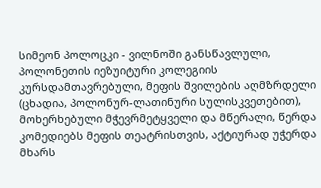სიმეონ პოლოცკი - ვილნოში განსწავლული, პოლონეთის იეზუიტური კოლეგიის კურსდამთავრებული, მეფის შვილების აღმზრდელი (ცხადია, პოლონურ-ლათინური სულისკვეთებით), მოხერხებული მჭევრმეტყველი და მწერალი, წერდა კომედიებს მეფის თეატრისთვის, აქტიურად უჭერდა მხარს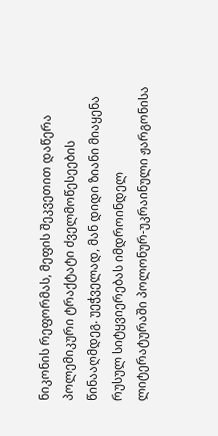ნიკონის რეფორმას, მეფის შეკვეთით დაწერა პოლემიკური ტრაქტატი ძველმოწესეების წინააღმდეგ. უეჭველად, მან დიდი ზიანი მიაყენა რუსულ სიტყვიერებას იმდროინდელ ლიტერატურაში პოლონურ-უკრაინული ჟარგონისა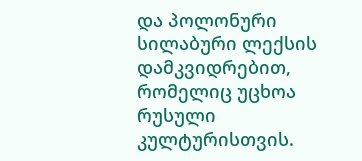და პოლონური სილაბური ლექსის დამკვიდრებით, რომელიც უცხოა რუსული კულტურისთვის.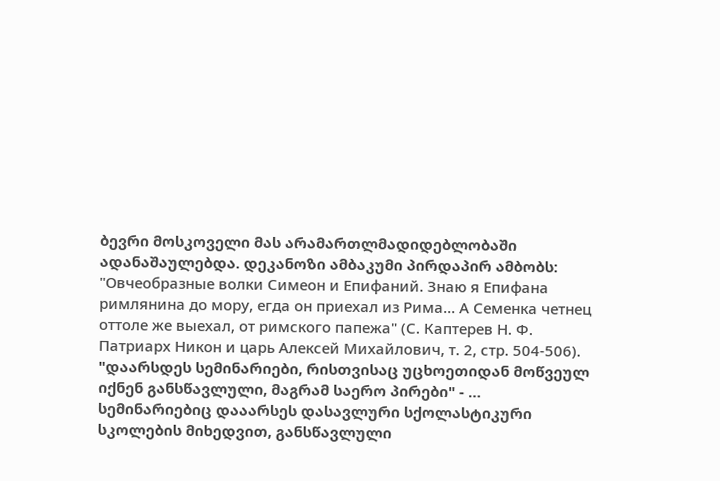ბევრი მოსკოველი მას არამართლმადიდებლობაში ადანაშაულებდა. დეკანოზი ამბაკუმი პირდაპირ ამბობს: "Овчеобразные волки Симеон и Епифаний. Знаю я Епифана римлянина до мору, егда он приехал из Рима... А Семенка четнец оттоле же выехал, от римского папежа" (С. Каптерев Н. Ф. Патриарх Никон и царь Алексей Михайлович, т. 2, стр. 504-506).
"დაარსდეს სემინარიები, რისთვისაც უცხოეთიდან მოწვეულ იქნენ განსწავლული, მაგრამ საერო პირები" - … სემინარიებიც დააარსეს დასავლური სქოლასტიკური სკოლების მიხედვით, განსწავლული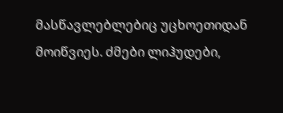მასწავლებლებიც უცხოეთიდან მოიწვიეს. ძმები ლიჰუდები,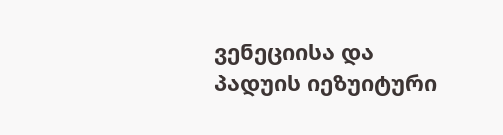ვენეციისა და პადუის იეზუიტური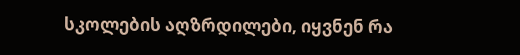სკოლების აღზრდილები, იყვნენ რა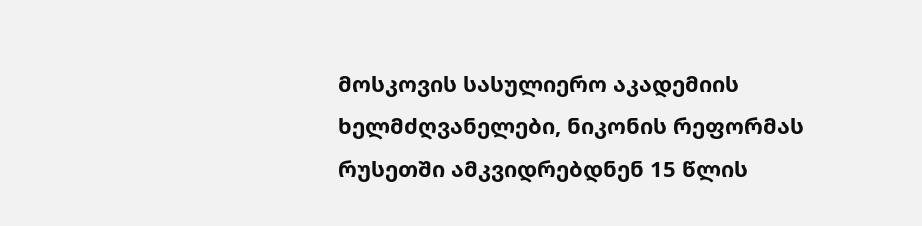მოსკოვის სასულიერო აკადემიის ხელმძღვანელები, ნიკონის რეფორმას რუსეთში ამკვიდრებდნენ 15 წლის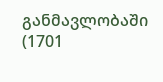განმავლობაში (1701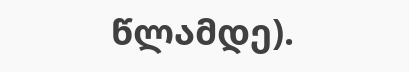წლამდე).